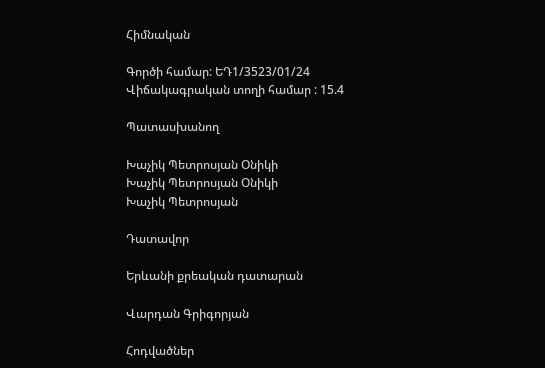Հիմնական

Գործի համար: ԵԴ1/3523/01/24
Վիճակագրական տողի համար : 15.4

Պատասխանող

Խաչիկ Պետրոսյան Օնիկի
Խաչիկ Պետրոսյան Օնիկի
Խաչիկ Պետրոսյան

Դատավոր

Երևանի քրեական դատարան

Վարդան Գրիգորյան

Հոդվածներ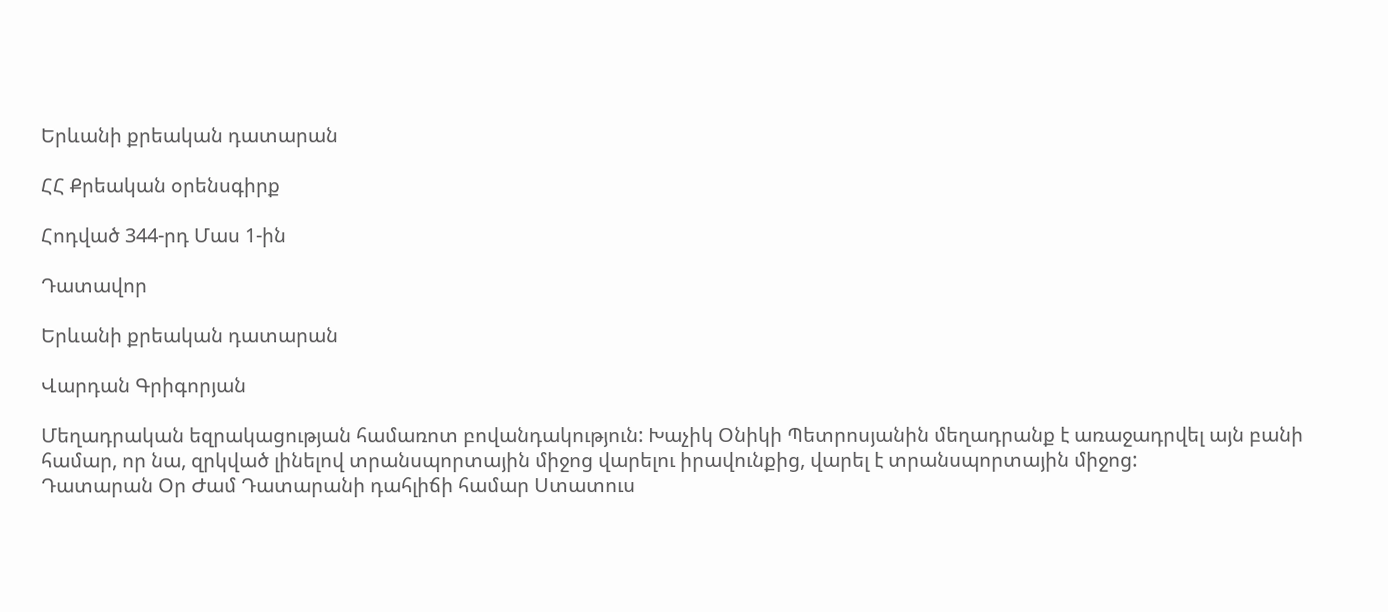Երևանի քրեական դատարան

ՀՀ Քրեական օրենսգիրք

Հոդված 344-րդ Մաս 1-ին

Դատավոր

Երևանի քրեական դատարան

Վարդան Գրիգորյան

Մեղադրական եզրակացության համառոտ բովանդակություն: Խաչիկ Օնիկի Պետրոսյանին մեղադրանք է առաջադրվել այն բանի համար, որ նա, զրկված լինելով տրանսպորտային միջոց վարելու իրավունքից, վարել է տրանսպորտային միջոց:
Դատարան Օր Ժամ Դատարանի դահլիճի համար Ստատուս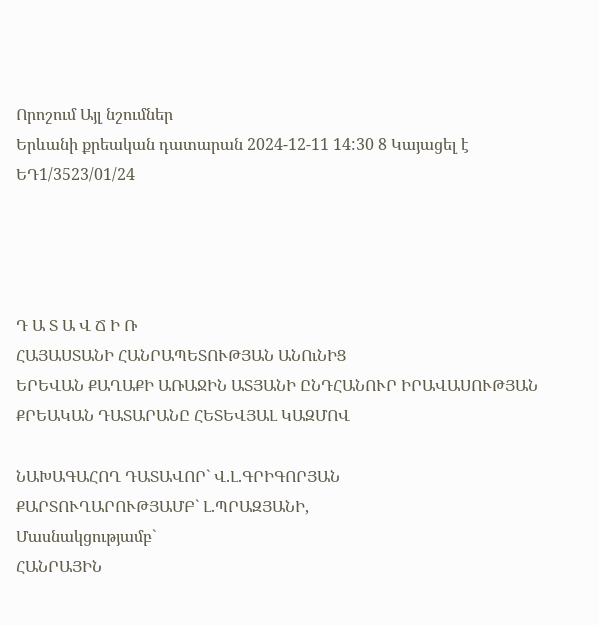Որոշում Այլ նշումներ
Երևանի քրեական դատարան 2024-12-11 14:30 8 Կայացել է
ԵԴ1/3523/01/24




Դ Ա Տ Ա Վ Ճ Ի Ռ
ՀԱՅԱՍՏԱՆԻ ՀԱՆՐԱՊԵՏՈՒԹՅԱՆ ԱՆՈւՆԻՑ
ԵՐԵՎԱՆ ՔԱՂԱՔԻ ԱՌԱՋԻՆ ԱՏՅԱՆԻ ԸՆԴՀԱՆՈՒՐ ԻՐԱՎԱՍՈՒԹՅԱՆ ՔՐԵԱԿԱՆ ԴԱՏԱՐԱՆԸ ՀԵՏԵՎՅԱԼ ԿԱԶՄՈՎ

ՆԱԽԱԳԱՀՈՂ ԴԱՏԱՎՈՐ` Վ.Լ.ԳՐԻԳՈՐՅԱՆ
ՔԱՐՏՈՒՂԱՐՈՒԹՅԱՄԲ` Լ.ՊՐԱԶՅԱՆԻ,
Մասնակցությամբ`
ՀԱՆՐԱՅԻՆ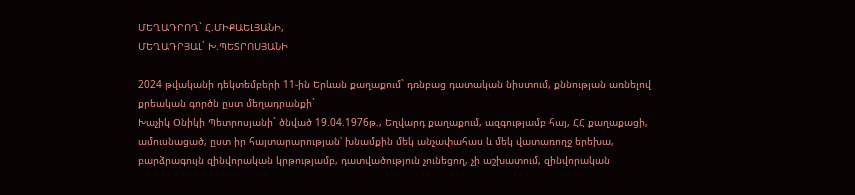ՄԵՂԱԴՐՈՂ` Հ.ՄԻՔԱԵԼՅԱՆԻ,
ՄԵՂԱԴՐՅԱԼ` Խ.ՊԵՏՐՈՍՅԱՆԻ

2024 թվականի դեկտեմբերի 11-ին Երևան քաղաքում` դռնբաց դատական նիստում, քննության առնելով քրեական գործն ըստ մեղադրանքի`
Խաչիկ Օնիկի Պետրոսյանի` ծնված 19.04.1976թ., Եղվարդ քաղաքում, ազգությամբ հայ, ՀՀ քաղաքացի, ամուսնացած, ըստ իր հայտարարության՝ խնամքին մեկ անչափահաս և մեկ վատառողջ երեխա, բարձրագույն զինվորական կրթությամբ, դատվածություն չունեցող, չի աշխատում, զինվորական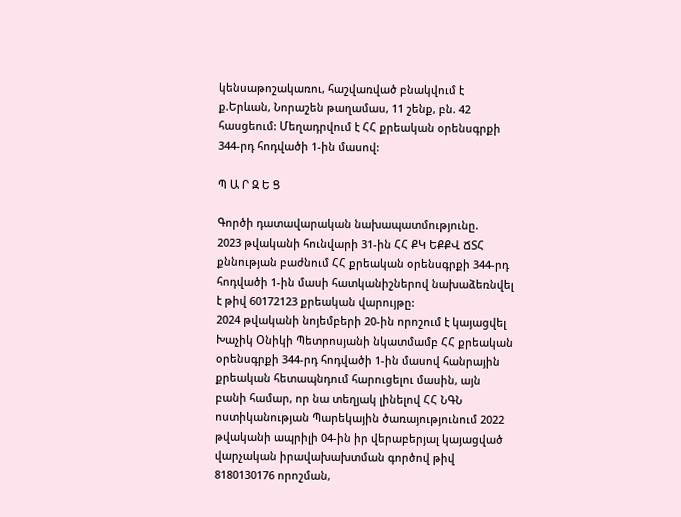կենսաթոշակառու, հաշվառված բնակվում է ք.Երևան, Նորաշեն թաղամաս, 11 շենք, բն. 42 հասցեում: Մեղադրվում է ՀՀ քրեական օրենսգրքի 344-րդ հոդվածի 1-ին մասով:

Պ Ա Ր Զ Ե Ց

Գործի դատավարական նախապատմությունը.
2023 թվականի հունվարի 31-ին ՀՀ ՔԿ ԵՔՔՎ ՃՏՀ քննության բաժնում ՀՀ քրեական օրենսգրքի 344-րդ հոդվածի 1-ին մասի հատկանիշներով նախաձեռնվել է թիվ 60172123 քրեական վարույթը:
2024 թվականի նոյեմբերի 20-ին որոշում է կայացվել Խաչիկ Օնիկի Պետրոսյանի նկատմամբ ՀՀ քրեական օրենսգրքի 344-րդ հոդվածի 1-ին մասով հանրային քրեական հետապնդում հարուցելու մասին, այն բանի համար, որ նա տեղյակ լինելով ՀՀ ՆԳՆ ոստիկանության Պարեկային ծառայությունում 2022 թվականի ապրիլի 04-ին իր վերաբերյալ կայացված վարչական իրավախախտման գործով թիվ 8180130176 որոշման,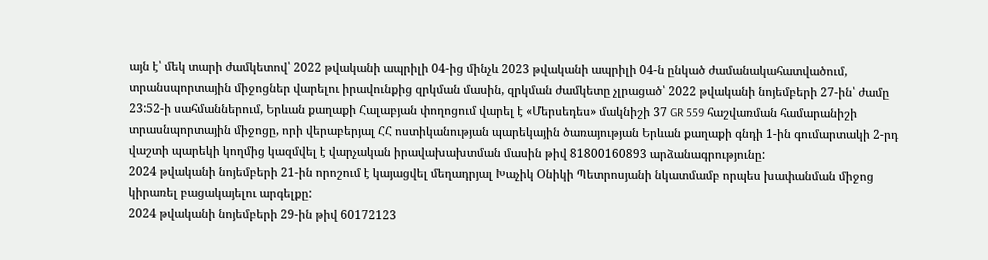այն է՝ մեկ տարի ժամկետով՝ 2022 թվականի ապրիլի 04-ից մինչև 2023 թվականի ապրիլի 04-ն ընկած ժամանակահատվածում, տրանսպորտային միջոցներ վարելու իրավունքից զրկման մասին, զրկման ժամկետը չլրացած՝ 2022 թվականի նոյեմբերի 27-ին՝ ժամը 23:52-ի սահմաններում, Երևան քաղաքի Հալաբյան փողոցում վարել է «Մերսեդես» մակնիշի 37 GR 559 հաշվառման համարանիշի տրասնպորտային միջոցը, որի վերաբերյալ ՀՀ ոստիկանության պարեկային ծառայության Երևան քաղաքի գնդի 1-ին գումարտակի 2-րդ վաշտի պարեկի կողմից կազմվել է վարչական իրավախախտման մասին թիվ 81800160893 արձանագրությունը:
2024 թվականի նոյեմբերի 21-ին որոշում է կայացվել մեղադրյալ Խաչիկ Օնիկի Պետրոսյանի նկատմամբ որպես խափանման միջոց կիրառել բացակայելու արգելքը:
2024 թվականի նոյեմբերի 29-ին թիվ 60172123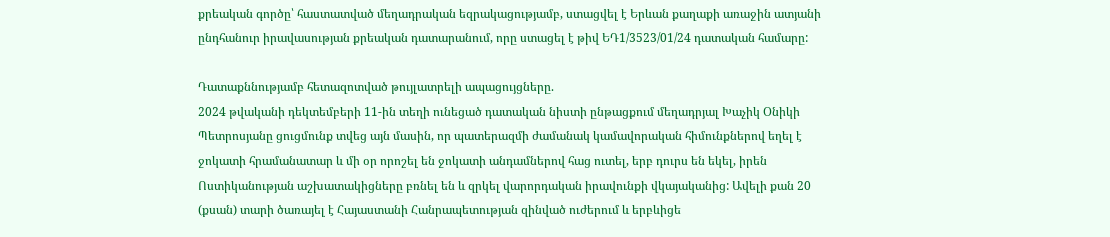քրեական գործը՝ հաստատված մեղադրական եզրակացությամբ, ստացվել է Երևան քաղաքի առաջին ատյանի ընդհանուր իրավասության քրեական դատարանում, որը ստացել է թիվ ԵԴ1/3523/01/24 դատական համարը:

Դատաքննությամբ հետազոտված թույլատրելի ապացույցները.
2024 թվականի դեկտեմբերի 11-ին տեղի ունեցած դատական նիստի ընթացքում մեղադրյալ Խաչիկ Օնիկի Պետրոսյանը ցուցմունք տվեց այն մասին, որ պատերազմի ժամանակ կամավորական հիմունքներով եղել է ջոկատի հրամանատար և մի օր որոշել են ջոկատի անդամներով հաց ուտել, երբ դուրս են եկել, իրեն Ոստիկանության աշխատակիցները բռնել են և զրկել վարորդական իրավունքի վկայականից: Ավելի քան 20 (քսան) տարի ծառայել է Հայաստանի Հանրապետության զինված ուժերում և երբևիցե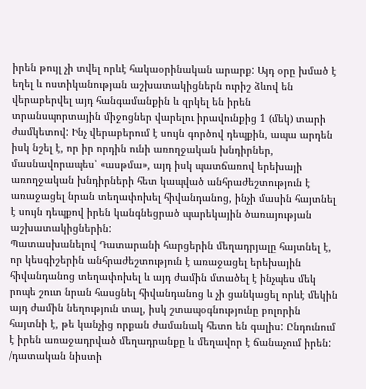իրեն թույլ չի տվել որևէ հակաօրինական արարք: Այդ օրը խմած է եղել և ոստիկանության աշխատակիցներն ուրիշ ձևով են վերաբերվել այդ հանգամանքին և զրկել են իրեն տրանսպորտային միջոցներ վարելու իրավունքից 1 (մեկ) տարի ժամկետով: Ինչ վերաբերում է սույն գործով դեպքին, ապա արդեն իսկ նշել է, որ իր որդին ունի առողջական խնդիրներ, մասնավորապես՝ «ասթմա», այդ իսկ պատճառով երեխայի առողջական խնդիրների հետ կապված անհրաժեշտություն է առաջացել նրան տեղափոխել հիվանդանոց, ինչի մասին հայտնել է սույն դեպքով իրեն կանգնեցրած պարեկային ծառայության աշխատակիցներին:
Պատասխանելով Դատարանի հարցերին մեղադրյալը հայտնել է, որ կեսգիշերին անհրաժեշտություն է առաջացել երեխային հիվանդանոց տեղափոխել և այդ ժամին մտածել է ինչպես մեկ րոպե շուտ նրան հասցնել հիվանդանոց և չի ցանկացել որևէ մեկին այդ ժամին նեղություն տալ, իսկ շտապօգնությունը բոլորին հայտնի է, թե կանչից որքան ժամանակ հետո են գալիս: Ընդունում է իրեն առաջադրված մեղադրանքը և մեղավոր է ճանաչում իրեն:
/դատական նիստի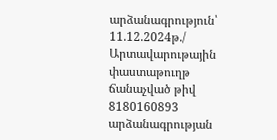արձանագրություն՝ 11.12.2024թ./
Արտավարութային փաստաթուղթ ճանաչված թիվ 8180160893 արձանագրության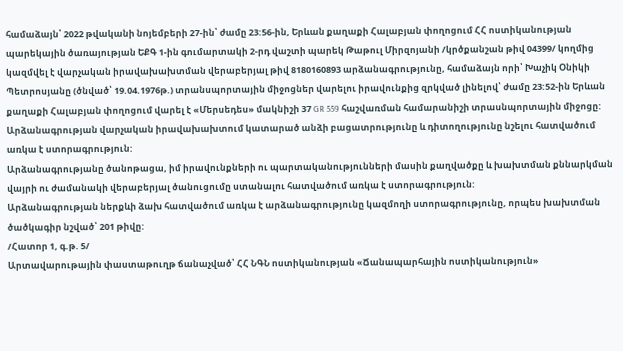համաձայն՝ 2022 թվականի նոյեմբերի 27-ին՝ ժամը 23:56-ին, Երևան քաղաքի Հալաբյան փողոցում ՀՀ ոստիկանության պարեկային ծառայության ԵՔԳ 1-ին գումարտակի 2-րդ վաշտի պարեկ Թաթուլ Միրզոյանի /կրծքանշան թիվ 04399/ կողմից կազմվել է վարչական իրավախախտման վերաբերյալ թիվ 8180160893 արձանագրությունը, համաձայն որի՝ Խաչիկ Օնիկի Պետրոսյանը (ծնված՝ 19.04.1976թ.) տրանսպորտային միջոցներ վարելու իրավունքից զրկված լինելով՝ ժամը 23:52-ին Երևան քաղաքի Հալաբյան փողոցում վարել է «Մերսեդես» մակնիշի 37 GR 559 հաշվառման համարանիշի տրասնպորտային միջոցը:
Արձանագրության վարչական իրավախախտում կատարած անձի բացատրությունը և դիտողությունը նշելու հատվածում առկա է ստորագրություն:
Արձանագրությանը ծանոթացա, իմ իրավունքների ու պարտականությունների մասին քաղվածքը և խախտման քննարկման վայրի ու ժամանակի վերաբերյալ ծանուցումը ստանալու հատվածում առկա է ստորագրություն:
Արձանագրության ներքևի ձախ հատվածում առկա է արձանագրությունը կազմողի ստորագրությունը, որպես խախտման ծածկագիր նշված՝ 201 թիվը:
/Հատոր 1, գ.թ. 5/
Արտավարութային փաստաթուղթ ճանաչված՝ ՀՀ ՆԳՆ ոստիկանության «Ճանապարհային ոստիկանություն»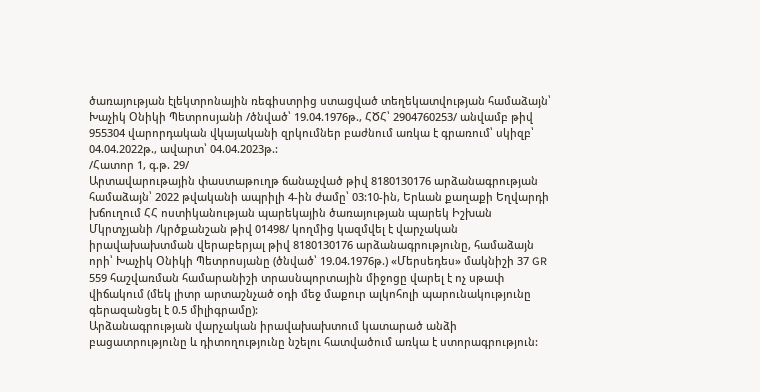ծառայության էլեկտրոնային ռեգիստրից ստացված տեղեկատվության համաձայն՝ Խաչիկ Օնիկի Պետրոսյանի /ծնված՝ 19.04.1976թ., ՀԾՀ՝ 2904760253/ անվամբ թիվ 955304 վարորդական վկայականի զրկումներ բաժնում առկա է գրառում՝ սկիզբ՝ 04.04.2022թ., ավարտ՝ 04.04.2023թ.:
/Հատոր 1, գ.թ. 29/
Արտավարութային փաստաթուղթ ճանաչված թիվ 8180130176 արձանագրության համաձայն՝ 2022 թվականի ապրիլի 4-ին ժամը՝ 03:10-ին, Երևան քաղաքի Եղվարդի խճուղում ՀՀ ոստիկանության պարեկային ծառայության պարեկ Իշխան Մկրտչյանի /կրծքանշան թիվ 01498/ կողմից կազմվել է վարչական իրավախախտման վերաբերյալ թիվ 8180130176 արձանագրությունը, համաձայն որի՝ Խաչիկ Օնիկի Պետրոսյանը (ծնված՝ 19.04.1976թ.) «Մերսեդես» մակնիշի 37 GR 559 հաշվառման համարանիշի տրասնպորտային միջոցը վարել է ոչ սթափ վիճակում (մեկ լիտր արտաշնչած օդի մեջ մաքուր ալկոհոլի պարունակությունը գերազանցել է 0.5 միլիգրամը):
Արձանագրության վարչական իրավախախտում կատարած անձի բացատրությունը և դիտողությունը նշելու հատվածում առկա է ստորագրություն: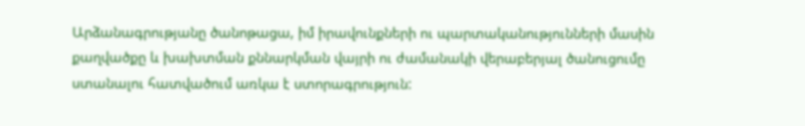Արձանագրությանը ծանոթացա, իմ իրավունքների ու պարտականությունների մասին քաղվածքը և խախտման քննարկման վայրի ու ժամանակի վերաբերյալ ծանուցումը ստանալու հատվածում առկա է ստորագրություն: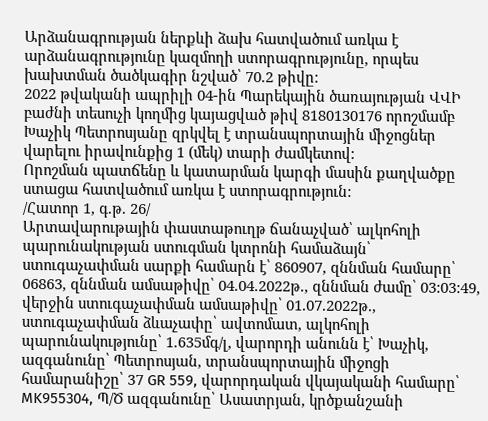Արձանագրության ներքևի ձախ հատվածում առկա է արձանագրությունը կազմողի ստորագրությունը, որպես խախտման ծածկագիր նշված՝ 70.2 թիվը:
2022 թվականի ապրիլի 04-ին Պարեկային ծառայության ՎՎԻ բաժնի տեսուչի կողմից կայացված թիվ 8180130176 որոշմամբ Խաչիկ Պետրոսյանը զրկվել է տրանսպորտային միջոցներ վարելու իրավունքից 1 (մեկ) տարի ժամկետով:
Որոշման պատճենը և կատարման կարգի մասին քաղվածքը ստացա հատվածում առկա է ստորագրություն:
/Հատոր 1, գ.թ. 26/
Արտավարութային փաստաթուղթ ճանաչված՝ ալկոհոլի պարունակության ստուգման կտրոնի համաձայն՝ ստուգաչափման սարքի համարն է՝ 860907, զննման համարը՝ 06863, զննման ամսաթիվը՝ 04.04.2022թ., զննման ժամը՝ 03:03:49, վերջին ստուգաչափման ամսաթիվը՝ 01.07.2022թ., ստուգաչափման ձևաչափը՝ ավտոմատ, ալկոհոլի պարունակությունը՝ 1.635մգ/լ, վարորդի անունն է՝ Խաչիկ, ազգանունը՝ Պետրոսյան, տրանսպորտային միջոցի համարանիշը՝ 37 GR 559, վարորդական վկայականի համարը՝ MK955304, Պ/Ծ ազգանունը՝ Ասատրյան, կրծքանշանի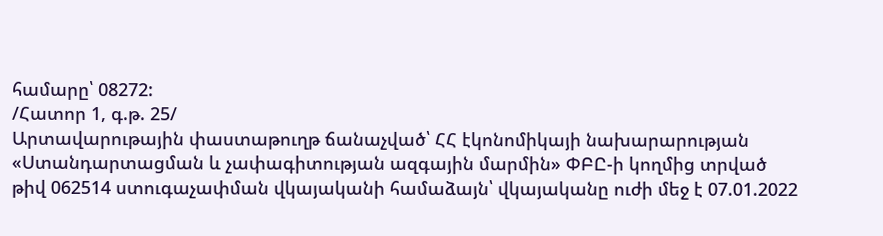համարը՝ 08272:
/Հատոր 1, գ.թ. 25/
Արտավարութային փաստաթուղթ ճանաչված՝ ՀՀ էկոնոմիկայի նախարարության «Ստանդարտացման և չափագիտության ազգային մարմին» ՓԲԸ-ի կողմից տրված թիվ 062514 ստուգաչափման վկայականի համաձայն՝ վկայականը ուժի մեջ է 07.01.2022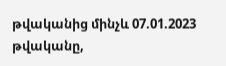թվականից մինչև 07.01.2023 թվականը,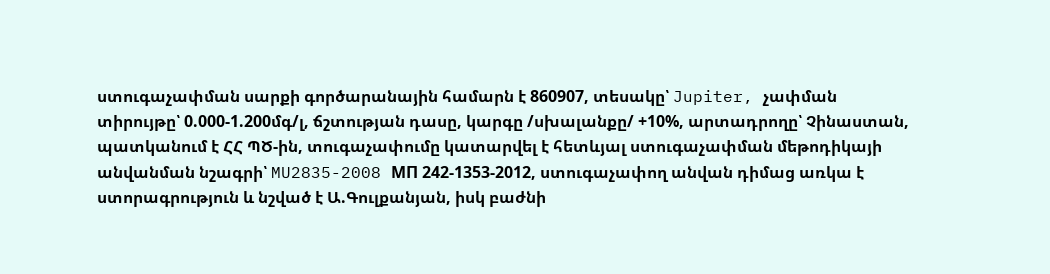ստուգաչափման սարքի գործարանային համարն է 860907, տեսակը՝ Jupiter, չափման տիրույթը՝ 0.000-1.200մգ/լ, ճշտության դասը, կարգը /սխալանքը/ +10%, արտադրողը՝ Չինաստան, պատկանում է ՀՀ ՊԾ-ին, տուգաչափումը կատարվել է հետևյալ ստուգաչափման մեթոդիկայի անվանման նշագրի՝ MU2835-2008 МП 242-1353-2012, ստուգաչափող անվան դիմաց առկա է ստորագրություն և նշված է Ա.Գուլքանյան, իսկ բաժնի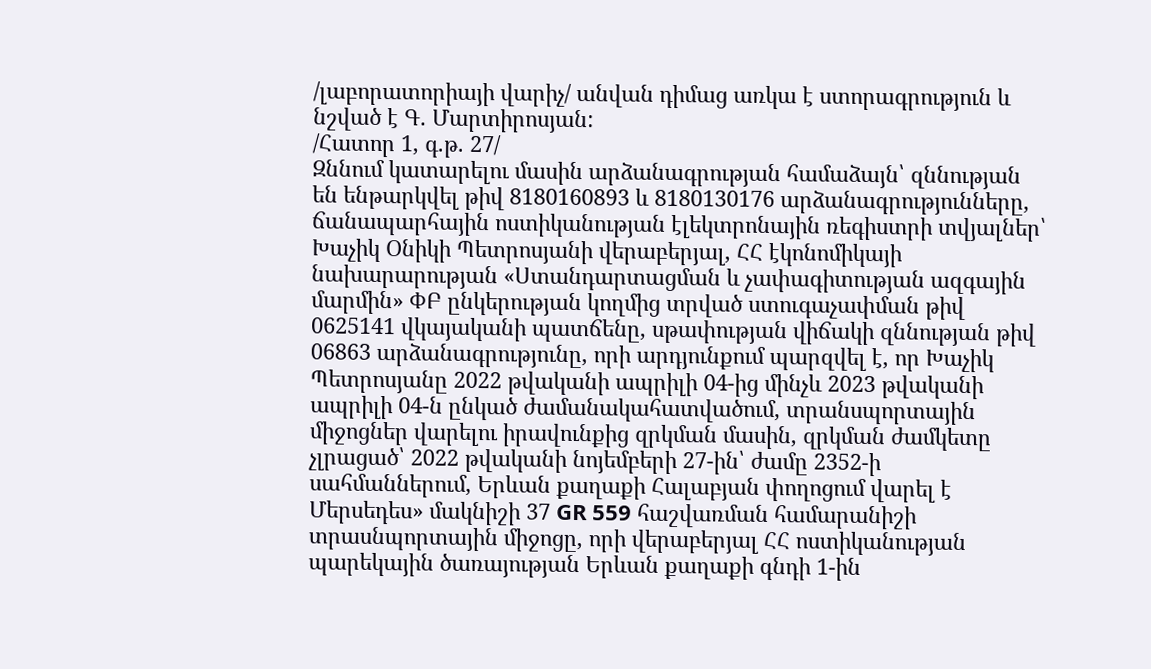/լաբորատորիայի վարիչ/ անվան դիմաց առկա է ստորագրություն և նշված է Գ. Մարտիրոսյան:
/Հատոր 1, գ.թ. 27/
Զննում կատարելու մասին արձանագրության համաձայն՝ զննության են ենթարկվել թիվ 8180160893 և 8180130176 արձանագրությունները, ճանապարհային ոստիկանության էլեկտրոնային ռեգիստրի տվյալներ՝ Խաչիկ Օնիկի Պետրոսյանի վերաբերյալ, ՀՀ էկոնոմիկայի նախարարության «Ստանդարտացման և չափագիտության ազգային մարմին» ՓԲ ընկերության կողմից տրված ստուգաչափման թիվ 0625141 վկայականի պատճենը, սթափության վիճակի զննության թիվ 06863 արձանագրությունը, որի արդյունքում պարզվել է, որ Խաչիկ Պետրոսյանը 2022 թվականի ապրիլի 04-ից մինչև 2023 թվականի ապրիլի 04-ն ընկած ժամանակահատվածում, տրանսպորտային միջոցներ վարելու իրավունքից զրկման մասին, զրկման ժամկետը չլրացած՝ 2022 թվականի նոյեմբերի 27-ին՝ ժամը 2352-ի սահմաններում, Երևան քաղաքի Հալաբյան փողոցում վարել է Մերսեդես» մակնիշի 37 GR 559 հաշվառման համարանիշի տրասնպորտային միջոցը, որի վերաբերյալ ՀՀ ոստիկանության պարեկային ծառայության Երևան քաղաքի գնդի 1-ին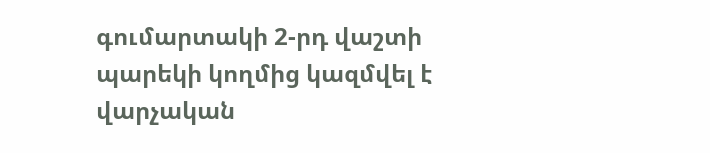գումարտակի 2-րդ վաշտի պարեկի կողմից կազմվել է վարչական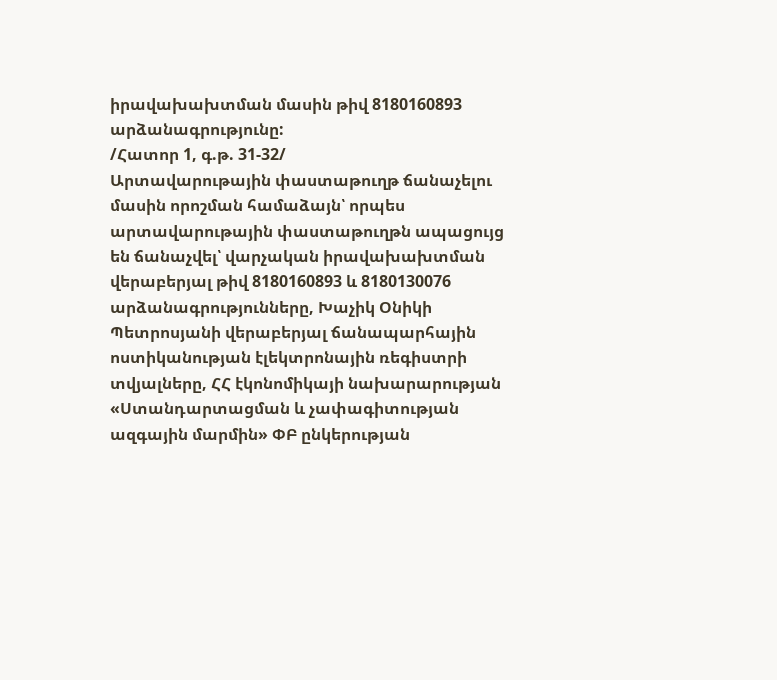իրավախախտման մասին թիվ 8180160893 արձանագրությունը:
/Հատոր 1, գ.թ. 31-32/
Արտավարութային փաստաթուղթ ճանաչելու մասին որոշման համաձայն՝ որպես արտավարութային փաստաթուղթն ապացույց են ճանաչվել՝ վարչական իրավախախտման վերաբերյալ թիվ 8180160893 և 8180130076 արձանագրությունները, Խաչիկ Օնիկի Պետրոսյանի վերաբերյալ ճանապարհային ոստիկանության էլեկտրոնային ռեգիստրի տվյալները, ՀՀ էկոնոմիկայի նախարարության «Ստանդարտացման և չափագիտության ազգային մարմին» ՓԲ ընկերության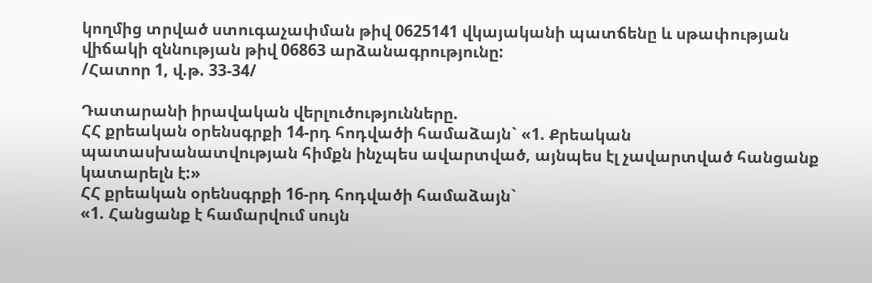կողմից տրված ստուգաչափման թիվ 0625141 վկայականի պատճենը և սթափության վիճակի զննության թիվ 06863 արձանագրությունը:
/Հատոր 1, վ.թ. 33-34/

Դատարանի իրավական վերլուծությունները.
ՀՀ քրեական օրենսգրքի 14-րդ հոդվածի համաձայն` «1. Քրեական պատասխանատվության հիմքն ինչպես ավարտված, այնպես էլ չավարտված հանցանք կատարելն է:»
ՀՀ քրեական օրենսգրքի 16-րդ հոդվածի համաձայն`
«1. Հանցանք է համարվում սույն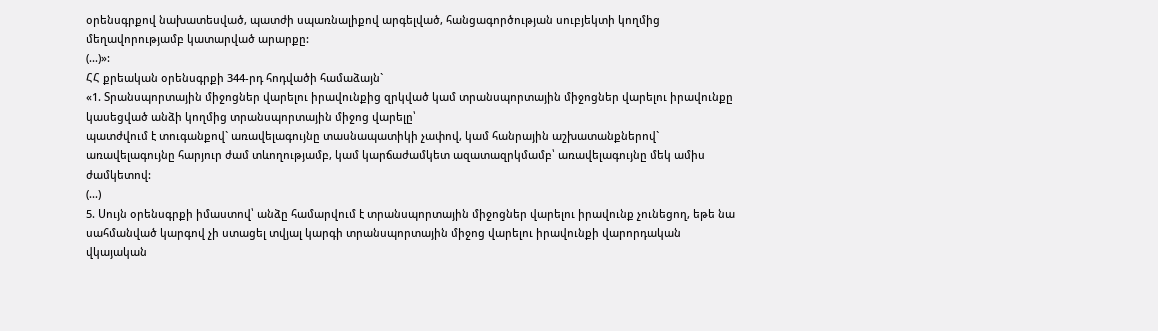օրենսգրքով նախատեսված, պատժի սպառնալիքով արգելված, հանցագործության սուբյեկտի կողմից մեղավորությամբ կատարված արարքը:
(...)»:
ՀՀ քրեական օրենսգրքի 344-րդ հոդվածի համաձայն`
«1. Տրանսպորտային միջոցներ վարելու իրավունքից զրկված կամ տրանսպորտային միջոցներ վարելու իրավունքը կասեցված անձի կողմից տրանսպորտային միջոց վարելը՝
պատժվում է տուգանքով` առավելագույնը տասնապատիկի չափով, կամ հանրային աշխատանքներով` առավելագույնը հարյուր ժամ տևողությամբ, կամ կարճաժամկետ ազատազրկմամբ՝ առավելագույնը մեկ ամիս ժամկետով:
(...)
5. Սույն օրենսգրքի իմաստով՝ անձը համարվում է տրանսպորտային միջոցներ վարելու իրավունք չունեցող, եթե նա սահմանված կարգով չի ստացել տվյալ կարգի տրանսպորտային միջոց վարելու իրավունքի վարորդական վկայական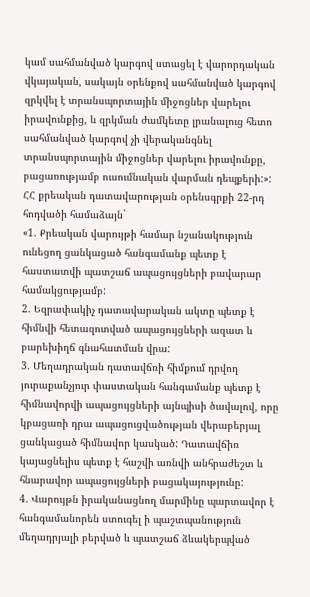կամ սահմանված կարգով ստացել է վարորդական վկայական, սակայն օրենքով սահմանված կարգով զրկվել է տրանսպորտային միջոցներ վարելու իրավունքից, և զրկման ժամկետը լրանալուց հետո սահմանված կարգով չի վերականգնել տրանսպորտային միջոցներ վարելու իրավունքը, բացառությամբ ուսումնական վարման դեպքերի:»:
ՀՀ քրեական դատավարության օրենսգրքի 22-րդ հոդվածի համաձայն`
«1. Քրեական վարույթի համար նշանակություն ունեցող ցանկացած հանգամանք պետք է հաստատվի պատշաճ ապացույցների բավարար համակցությամբ:
2. Եզրափակիչ դատավարական ակտը պետք է հիմնվի հետազոտված ապացույցների ազատ և բարեխիղճ գնահատման վրա:
3. Մեղադրական դատավճռի հիմքում դրվող յուրաքանչյուր փաստական հանգամանք պետք է հիմնավորվի ապացույցների այնպիսի ծավալով, որը կբացառի դրա ապացուցվածության վերաբերյալ ցանկացած հիմնավոր կասկած: Դատավճիռ կայացնելիս պետք է հաշվի առնվի անհրաժեշտ և հնարավոր ապացույցների բացակայությունը:
4. Վարույթն իրականացնող մարմինը պարտավոր է հանգամանորեն ստուգել ի պաշտպանություն մեղադրյալի բերված և պատշաճ ձևակերպված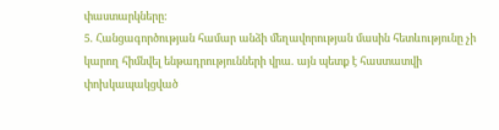փաստարկները:
5. Հանցագործության համար անձի մեղավորության մասին հետևությունը չի կարող հիմնվել ենթադրությունների վրա. այն պետք է հաստատվի փոխկապակցված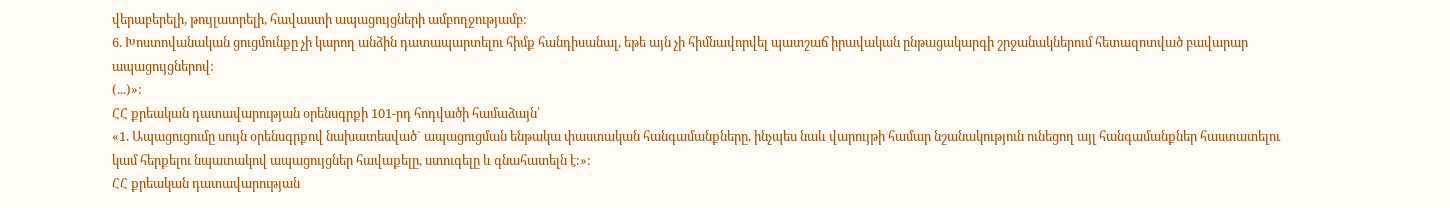վերաբերելի, թույլատրելի, հավաստի ապացույցների ամբողջությամբ:
6. Խոստովանական ցուցմունքը չի կարող անձին դատապարտելու հիմք հանդիսանալ, եթե այն չի հիմնավորվել պատշաճ իրավական ընթացակարգի շրջանակներում հետազոտված բավարար ապացույցներով:
(...)»:
ՀՀ քրեական դատավարության օրենսգրքի 101-րդ հոդվածի համաձայն՝
«1. Ապացուցումը սույն օրենսգրքով նախատեսված` ապացուցման ենթակա փաստական հանգամանքները, ինչպես նաև վարույթի համար նշանակություն ունեցող այլ հանգամանքներ հաստատելու կամ հերքելու նպատակով ապացույցներ հավաքելը, ստուգելը և գնահատելն է:»:
ՀՀ քրեական դատավարության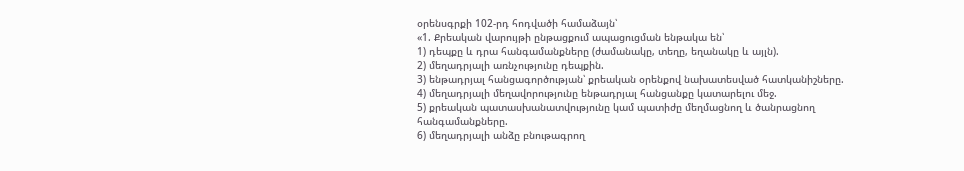օրենսգրքի 102-րդ հոդվածի համաձայն՝
«1. Քրեական վարույթի ընթացքում ապացուցման ենթակա են՝
1) դեպքը և դրա հանգամանքները (ժամանակը, տեղը, եղանակը և այլն).
2) մեղադրյալի առնչությունը դեպքին.
3) ենթադրյալ հանցագործության՝ քրեական օրենքով նախատեսված հատկանիշները.
4) մեղադրյալի մեղավորությունը ենթադրյալ հանցանքը կատարելու մեջ.
5) քրեական պատասխանատվությունը կամ պատիժը մեղմացնող և ծանրացնող հանգամանքները.
6) մեղադրյալի անձը բնութագրող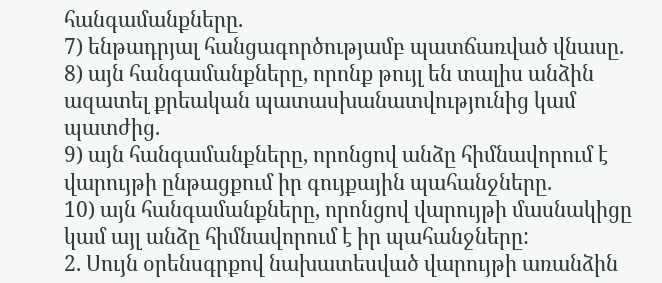հանգամանքները.
7) ենթադրյալ հանցագործությամբ պատճառված վնասը.
8) այն հանգամանքները, որոնք թույլ են տալիս անձին ազատել քրեական պատասխանատվությունից կամ պատժից.
9) այն հանգամանքները, որոնցով անձը հիմնավորում է վարույթի ընթացքում իր գույքային պահանջները.
10) այն հանգամանքները, որոնցով վարույթի մասնակիցը կամ այլ անձը հիմնավորում է իր պահանջները:
2. Սույն օրենսգրքով նախատեսված վարույթի առանձին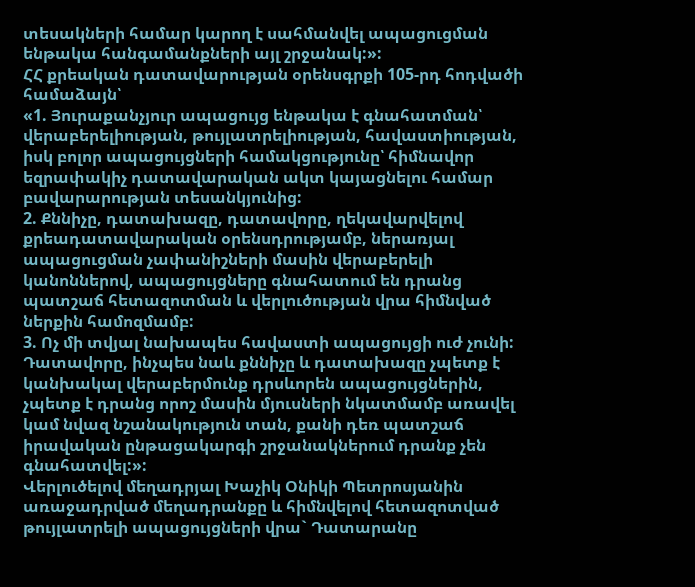տեսակների համար կարող է սահմանվել ապացուցման ենթակա հանգամանքների այլ շրջանակ:»:
ՀՀ քրեական դատավարության օրենսգրքի 105-րդ հոդվածի համաձայն՝
«1. Յուրաքանչյուր ապացույց ենթակա է գնահատման՝ վերաբերելիության, թույլատրելիության, հավաստիության, իսկ բոլոր ապացույցների համակցությունը՝ հիմնավոր եզրափակիչ դատավարական ակտ կայացնելու համար բավարարության տեսանկյունից:
2. Քննիչը, դատախազը, դատավորը, ղեկավարվելով քրեադատավարական օրենսդրությամբ, ներառյալ ապացուցման չափանիշների մասին վերաբերելի կանոններով, ապացույցները գնահատում են դրանց պատշաճ հետազոտման և վերլուծության վրա հիմնված ներքին համոզմամբ:
3. Ոչ մի տվյալ նախապես հավաստի ապացույցի ուժ չունի: Դատավորը, ինչպես նաև քննիչը և դատախազը չպետք է կանխակալ վերաբերմունք դրսևորեն ապացույցներին, չպետք է դրանց որոշ մասին մյուսների նկատմամբ առավել կամ նվազ նշանակություն տան, քանի դեռ պատշաճ իրավական ընթացակարգի շրջանակներում դրանք չեն գնահատվել:»:
Վերլուծելով մեղադրյալ Խաչիկ Օնիկի Պետրոսյանին առաջադրված մեղադրանքը և հիմնվելով հետազոտված թույլատրելի ապացույցների վրա` Դատարանը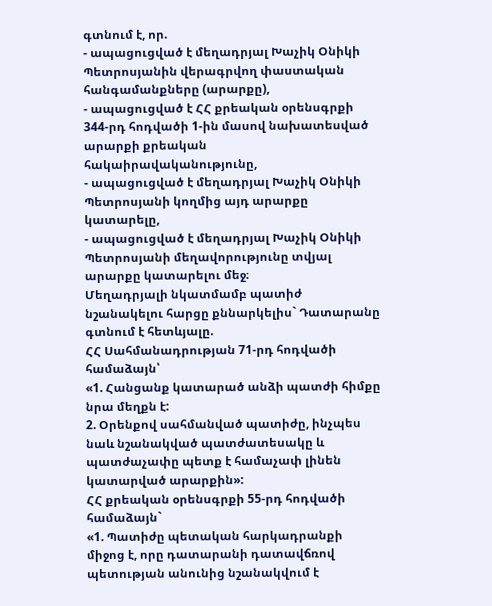գտնում է, որ.
- ապացուցված է մեղադրյալ Խաչիկ Օնիկի Պետրոսյանին վերագրվող փաստական հանգամանքները (արարքը),
- ապացուցված է ՀՀ քրեական օրենսգրքի 344-րդ հոդվածի 1-ին մասով նախատեսված արարքի քրեական հակաիրավականությունը,
- ապացուցված է մեղադրյալ Խաչիկ Օնիկի Պետրոսյանի կողմից այդ արարքը կատարելը,
- ապացուցված է մեղադրյալ Խաչիկ Օնիկի Պետրոսյանի մեղավորությունը տվյալ արարքը կատարելու մեջ։
Մեղադրյալի նկատմամբ պատիժ նշանակելու հարցը քննարկելիս` Դատարանը գտնում է հետևյալը.
ՀՀ Սահմանադրության 71-րդ հոդվածի համաձայն՝
«1. Հանցանք կատարած անձի պատժի հիմքը նրա մեղքն է:
2. Օրենքով սահմանված պատիժը, ինչպես նաև նշանակված պատժատեսակը և պատժաչափը պետք է համաչափ լինեն կատարված արարքին»:
ՀՀ քրեական օրենսգրքի 55-րդ հոդվածի համաձայն`
«1. Պատիժը պետական հարկադրանքի միջոց է, որը դատարանի դատավճռով պետության անունից նշանակվում է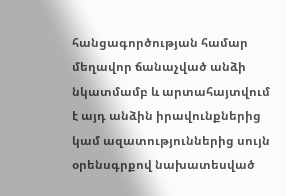հանցագործության համար մեղավոր ճանաչված անձի նկատմամբ և արտահայտվում է այդ անձին իրավունքներից կամ ազատություններից սույն օրենսգրքով նախատեսված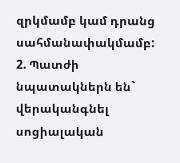զրկմամբ կամ դրանց սահմանափակմամբ:
2. Պատժի նպատակներն են` վերականգնել սոցիալական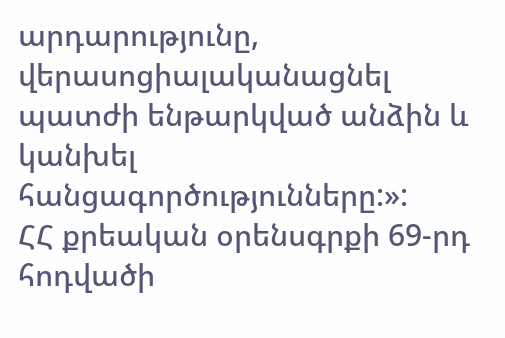արդարությունը, վերասոցիալականացնել պատժի ենթարկված անձին և կանխել հանցագործությունները:»:
ՀՀ քրեական օրենսգրքի 69-րդ հոդվածի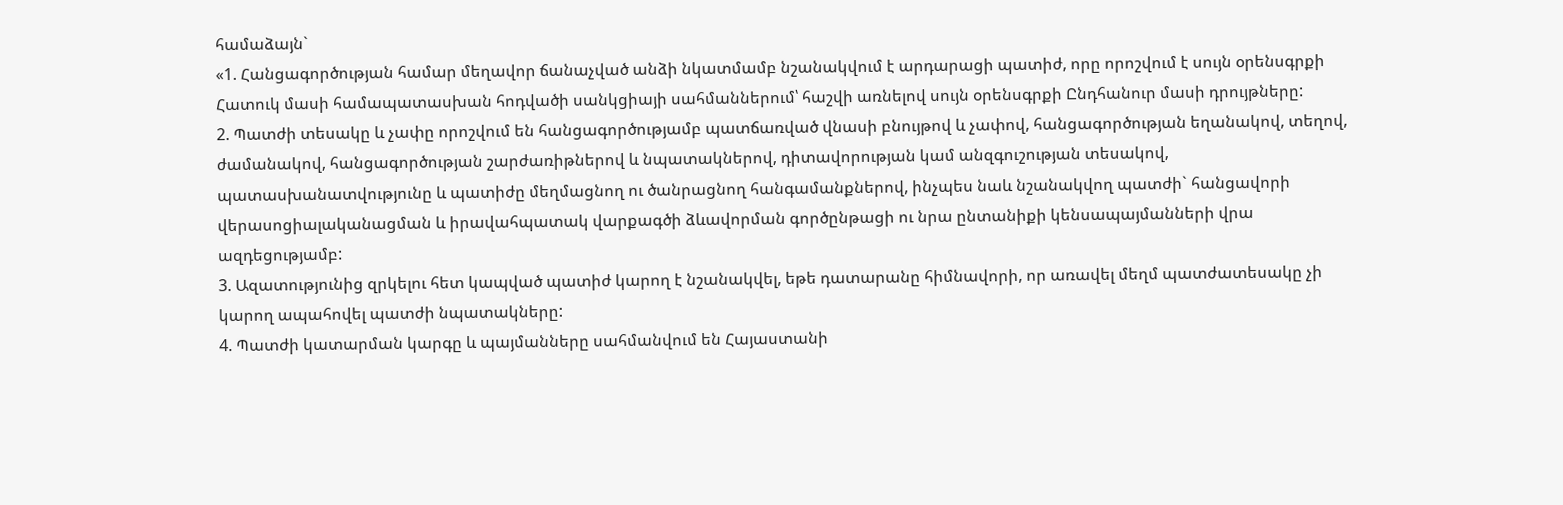համաձայն`
«1. Հանցագործության համար մեղավոր ճանաչված անձի նկատմամբ նշանակվում է արդարացի պատիժ, որը որոշվում է սույն օրենսգրքի Հատուկ մասի համապատասխան հոդվածի սանկցիայի սահմաններում՝ հաշվի առնելով սույն օրենսգրքի Ընդհանուր մասի դրույթները:
2. Պատժի տեսակը և չափը որոշվում են հանցագործությամբ պատճառված վնասի բնույթով և չափով, հանցագործության եղանակով, տեղով, ժամանակով, հանցագործության շարժառիթներով և նպատակներով, դիտավորության կամ անզգուշության տեսակով, պատասխանատվությունը և պատիժը մեղմացնող ու ծանրացնող հանգամանքներով, ինչպես նաև նշանակվող պատժի` հանցավորի վերասոցիալականացման և իրավահպատակ վարքագծի ձևավորման գործընթացի ու նրա ընտանիքի կենսապայմանների վրա ազդեցությամբ:
3. Ազատությունից զրկելու հետ կապված պատիժ կարող է նշանակվել, եթե դատարանը հիմնավորի, որ առավել մեղմ պատժատեսակը չի կարող ապահովել պատժի նպատակները:
4. Պատժի կատարման կարգը և պայմանները սահմանվում են Հայաստանի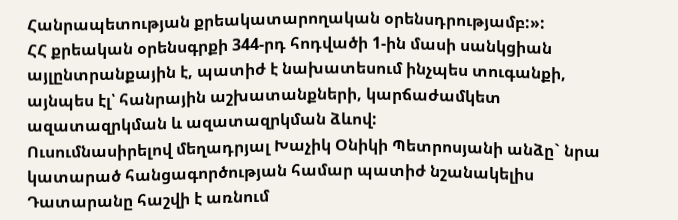Հանրապետության քրեակատարողական օրենսդրությամբ:»:
ՀՀ քրեական օրենսգրքի 344-րդ հոդվածի 1-ին մասի սանկցիան այլընտրանքային է, պատիժ է նախատեսում ինչպես տուգանքի, այնպես էլ՝ հանրային աշխատանքների, կարճաժամկետ ազատազրկման և ազատազրկման ձևով:
Ուսումնասիրելով մեղադրյալ Խաչիկ Օնիկի Պետրոսյանի անձը` նրա կատարած հանցագործության համար պատիժ նշանակելիս Դատարանը հաշվի է առնում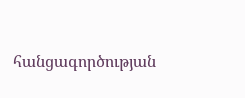հանցագործության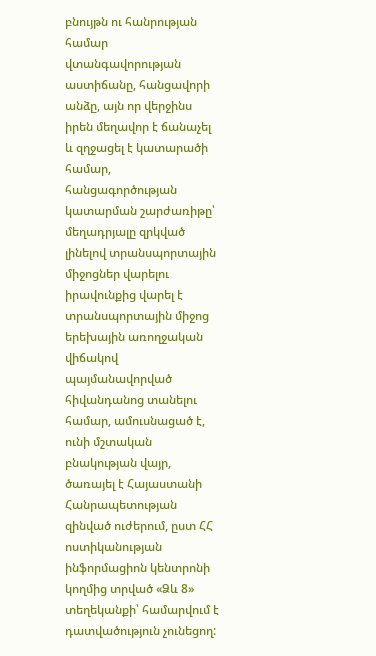բնույթն ու հանրության համար վտանգավորության աստիճանը, հանցավորի անձը, այն որ վերջինս իրեն մեղավոր է ճանաչել և զղջացել է կատարածի համար, հանցագործության կատարման շարժառիթը՝ մեղադրյալը զրկված լինելով տրանսպորտային միջոցներ վարելու իրավունքից վարել է տրանսպորտային միջոց երեխային առողջական վիճակով պայմանավորված հիվանդանոց տանելու համար, ամուսնացած է, ունի մշտական բնակության վայր, ծառայել է Հայաստանի Հանրապետության զինված ուժերում, ըստ ՀՀ ոստիկանության ինֆորմացիոն կենտրոնի կողմից տրված «Ձև 8» տեղեկանքի՝ համարվում է դատվածություն չունեցող: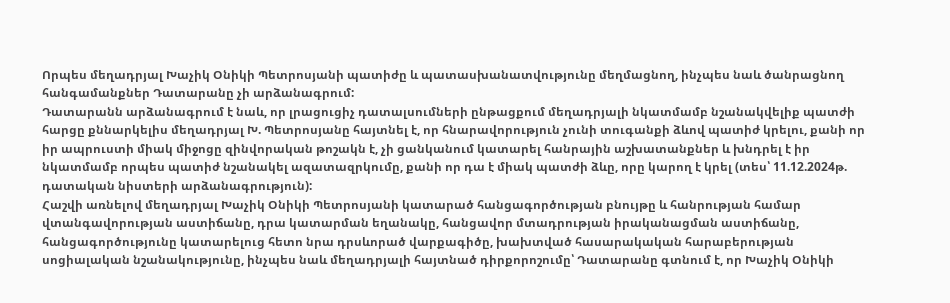Որպես մեղադրյալ Խաչիկ Օնիկի Պետրոսյանի պատիժը և պատասխանատվությունը մեղմացնող, ինչպես նաև ծանրացնող հանգամանքներ Դատարանը չի արձանագրում:
Դատարանն արձանագրում է նաև, որ լրացուցիչ դատալսումների ընթացքում մեղադրյալի նկատմամբ նշանակվելիք պատժի հարցը քննարկելիս մեղադրյալ Խ. Պետրոսյանը հայտնել է, որ հնարավորություն չունի տուգանքի ձևով պատիժ կրելու, քանի որ իր ապրուստի միակ միջոցը զինվորական թոշակն է, չի ցանկանում կատարել հանրային աշխատանքներ և խնդրել է իր նկատմամբ որպես պատիժ նշանակել ազատազրկումը, քանի որ դա է միակ պատժի ձևը, որը կարող է կրել (տես՝ 11.12.2024թ. դատական նիստերի արձանագրություն):
Հաշվի առնելով մեղադրյալ Խաչիկ Օնիկի Պետրոսյանի կատարած հանցագործության բնույթը և հանրության համար վտանգավորության աստիճանը, դրա կատարման եղանակը, հանցավոր մտադրության իրականացման աստիճանը, հանցագործությունը կատարելուց հետո նրա դրսևորած վարքագիծը, խախտված հասարակական հարաբերության սոցիալական նշանակությունը, ինչպես նաև մեղադրյալի հայտնած դիրքորոշումը՝ Դատարանը գտնում է, որ Խաչիկ Օնիկի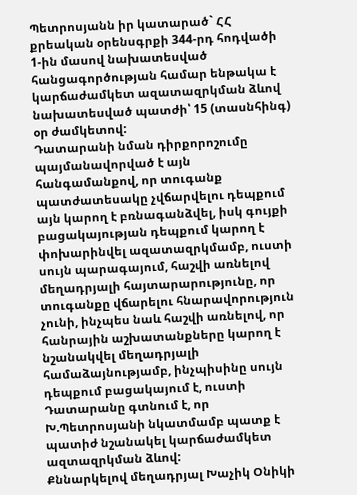Պետրոսյանն իր կատարած` ՀՀ քրեական օրենսգրքի 344-րդ հոդվածի 1-ին մասով նախատեսված հանցագործության համար ենթակա է կարճաժամկետ ազատազրկման ձևով նախատեսված պատժի՝ 15 (տասնհինգ) օր ժամկետով:
Դատարանի նման դիրքորոշումը պայմանավորված է այն հանգամանքով, որ տուգանք պատժատեսակը չվճարվելու դեպքում այն կարող է բռնագանձվել, իսկ գույքի բացակայության դեպքում կարող է փոխարինվել ազատազրկմամբ, ուստի սույն պարագայում, հաշվի առնելով մեղադրյալի հայտարարությունը, որ տուգանքը վճարելու հնարավորություն չունի, ինչպես նաև հաշվի առնելով, որ հանրային աշխատանքները կարող է նշանակվել մեղադրյալի համաձայնությամբ, ինչպիսինը սույն դեպքում բացակայում է, ուստի Դատարանը գտնում է, որ Խ.Պետրոսյանի նկատմամբ պատք է պատիժ նշանակել կարճաժամկետ ազտազրկման ձևով:
Քննարկելով մեղադրյալ Խաչիկ Օնիկի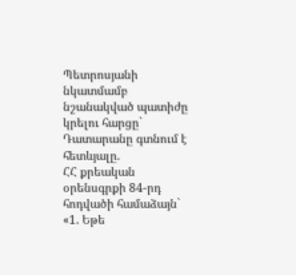Պետրոսյանի նկատմամբ նշանակված պատիժը կրելու հարցը` Դատարանը գտնում է հետևյալը.
ՀՀ քրեական օրենսգրքի 84-րդ հոդվածի համաձայն`
«1. Եթե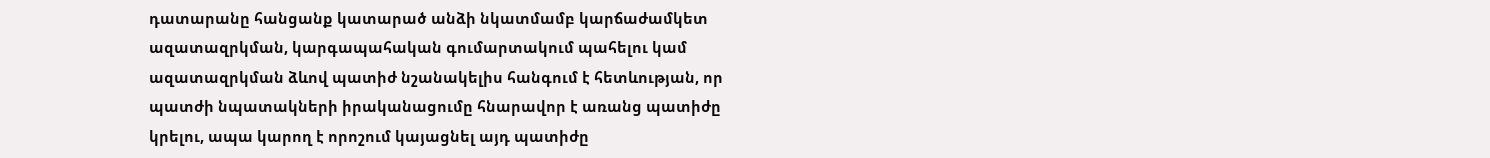դատարանը հանցանք կատարած անձի նկատմամբ կարճաժամկետ ազատազրկման, կարգապահական գումարտակում պահելու կամ ազատազրկման ձևով պատիժ նշանակելիս հանգում է հետևության, որ պատժի նպատակների իրականացումը հնարավոր է առանց պատիժը կրելու, ապա կարող է որոշում կայացնել այդ պատիժը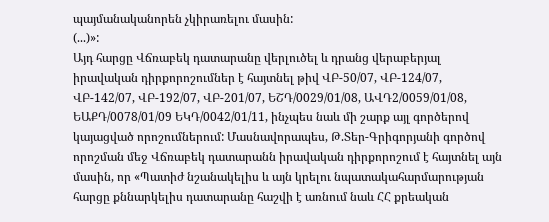պայմանականորեն չկիրառելու մասին:
(...)»:
Այդ հարցը Վճռաբեկ դատարանը վերլուծել և դրանց վերաբերյալ իրավական դիրքորոշումներ է հայտնել թիվ ՎԲ-50/07, ՎԲ-124/07, ՎԲ-142/07, ՎԲ-192/07, ՎԲ-201/07, ԵՇԴ/0029/01/08, ԱՎԴ2/0059/01/08, ԵԱՔԴ/0078/01/09 ԵԿԴ/0042/01/11, ինչպես նաև մի շարք այլ գործերով կայացված որոշումներում: Մասնավորապես, Թ.Տեր-Գրիգորյանի գործով որոշման մեջ Վճռաբեկ դատարանն իրավական դիրքորոշում է հայտնել այն մասին, որ «Պատիժ նշանակելիս և այն կրելու նպատակահարմարության հարցը քննարկելիս դատարանը հաշվի է առնում նաև ՀՀ քրեական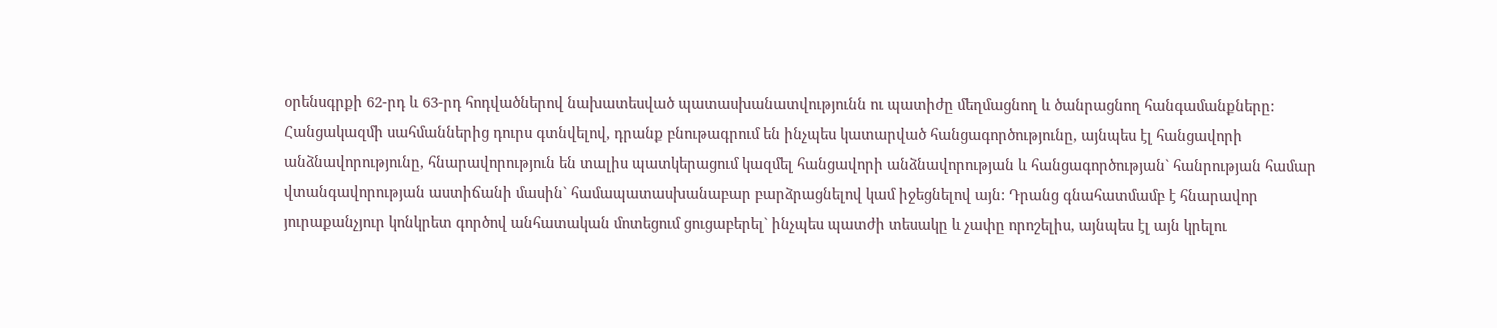օրենսգրքի 62-րդ և 63-րդ հոդվածներով նախատեսված պատասխանատվությունն ու պատիժը մեղմացնող և ծանրացնող հանգամանքները: Հանցակազմի սահմաններից դուրս գտնվելով, դրանք բնութագրում են ինչպես կատարված հանցագործությունը, այնպես էլ հանցավորի անձնավորությունը, հնարավորություն են տալիս պատկերացում կազմել հանցավորի անձնավորության և հանցագործության` հանրության համար վտանգավորության աստիճանի մասին` համապատասխանաբար բարձրացնելով կամ իջեցնելով այն: Դրանց գնահատմամբ է հնարավոր յուրաքանչյուր կոնկրետ գործով անհատական մոտեցում ցուցաբերել` ինչպես պատժի տեսակը և չափը որոշելիս, այնպես էլ այն կրելու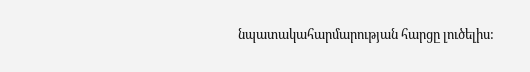նպատակահարմարության հարցը լուծելիս: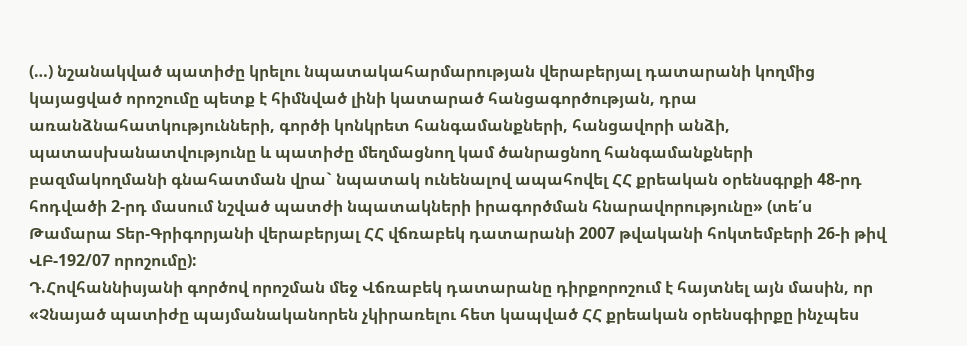(…) նշանակված պատիժը կրելու նպատակահարմարության վերաբերյալ դատարանի կողմից կայացված որոշումը պետք է հիմնված լինի կատարած հանցագործության, դրա առանձնահատկությունների, գործի կոնկրետ հանգամանքների, հանցավորի անձի, պատասխանատվությունը և պատիժը մեղմացնող կամ ծանրացնող հանգամանքների բազմակողմանի գնահատման վրա` նպատակ ունենալով ապահովել ՀՀ քրեական օրենսգրքի 48-րդ հոդվածի 2-րդ մասում նշված պատժի նպատակների իրագործման հնարավորությունը» (տե՛ս Թամարա Տեր-Գրիգորյանի վերաբերյալ ՀՀ վճռաբեկ դատարանի 2007 թվականի հոկտեմբերի 26-ի թիվ ՎԲ-192/07 որոշումը):
Դ.Հովհաննիսյանի գործով որոշման մեջ Վճռաբեկ դատարանը դիրքորոշում է հայտնել այն մասին, որ «Չնայած պատիժը պայմանականորեն չկիրառելու հետ կապված ՀՀ քրեական օրենսգիրքը ինչպես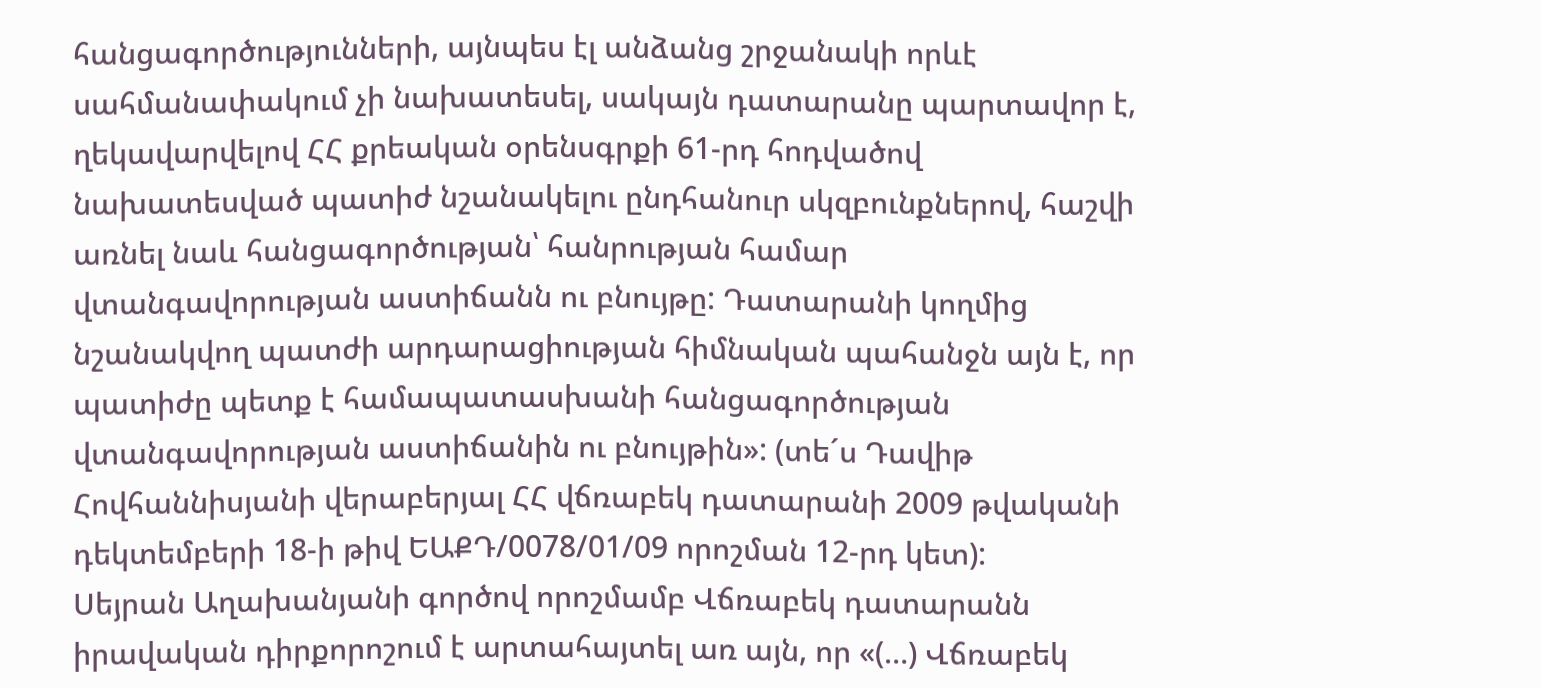հանցագործությունների, այնպես էլ անձանց շրջանակի որևէ սահմանափակում չի նախատեսել, սակայն դատարանը պարտավոր է, ղեկավարվելով ՀՀ քրեական օրենսգրքի 61-րդ հոդվածով նախատեսված պատիժ նշանակելու ընդհանուր սկզբունքներով, հաշվի առնել նաև հանցագործության՝ հանրության համար վտանգավորության աստիճանն ու բնույթը: Դատարանի կողմից նշանակվող պատժի արդարացիության հիմնական պահանջն այն է, որ պատիժը պետք է համապատասխանի հանցագործության վտանգավորության աստիճանին ու բնույթին»: (տե´ս Դավիթ Հովհաննիսյանի վերաբերյալ ՀՀ վճռաբեկ դատարանի 2009 թվականի դեկտեմբերի 18-ի թիվ ԵԱՔԴ/0078/01/09 որոշման 12-րդ կետ):
Սեյրան Աղախանյանի գործով որոշմամբ Վճռաբեկ դատարանն իրավական դիրքորոշում է արտահայտել առ այն, որ «(…) Վճռաբեկ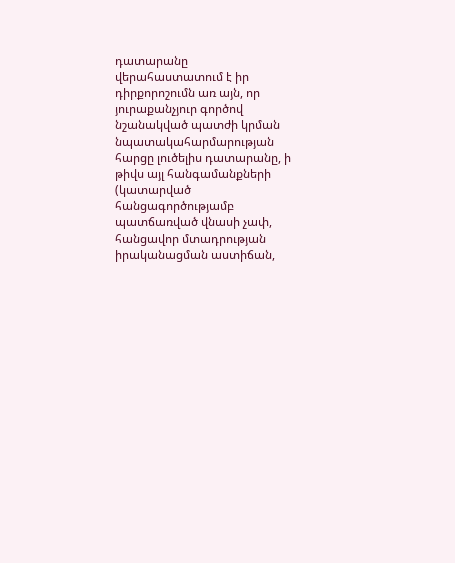դատարանը վերահաստատում է իր դիրքորոշումն առ այն, որ յուրաքանչյուր գործով նշանակված պատժի կրման նպատակահարմարության հարցը լուծելիս դատարանը, ի թիվս այլ հանգամանքների (կատարված հանցագործությամբ պատճառված վնասի չափ, հանցավոր մտադրության իրականացման աստիճան,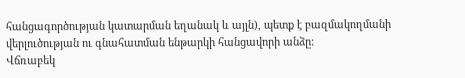հանցագործության կատարման եղանակ և այլն), պետք է բազմակողմանի վերլուծության ու գնահատման ենթարկի հանցավորի անձը:
Վճռաբեկ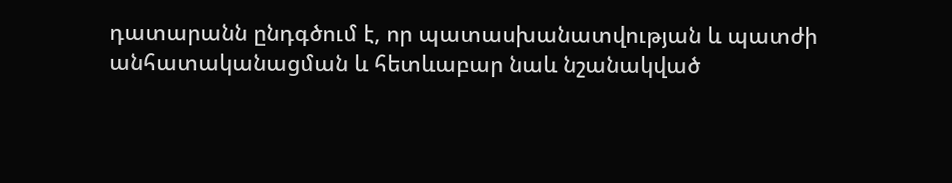դատարանն ընդգծում է, որ պատասխանատվության և պատժի անհատականացման և հետևաբար նաև նշանակված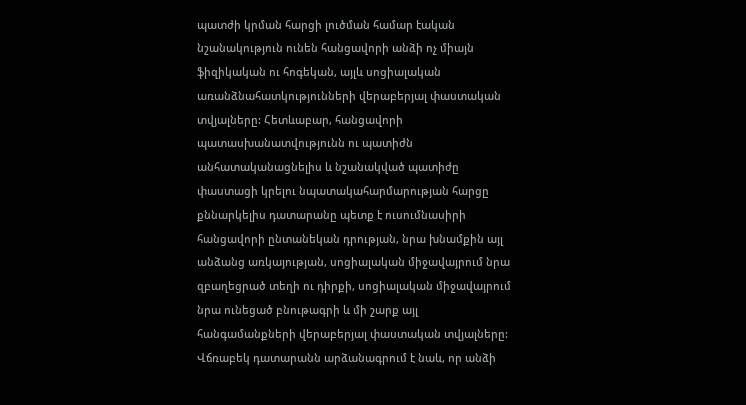պատժի կրման հարցի լուծման համար էական նշանակություն ունեն հանցավորի անձի ոչ միայն ֆիզիկական ու հոգեկան, այլև սոցիալական առանձնահատկությունների վերաբերյալ փաստական տվյալները: Հետևաբար, հանցավորի պատասխանատվությունն ու պատիժն անհատականացնելիս և նշանակված պատիժը փաստացի կրելու նպատակահարմարության հարցը քննարկելիս դատարանը պետք է ուսումնասիրի հանցավորի ընտանեկան դրության, նրա խնամքին այլ անձանց առկայության, սոցիալական միջավայրում նրա զբաղեցրած տեղի ու դիրքի, սոցիալական միջավայրում նրա ունեցած բնութագրի և մի շարք այլ հանգամանքների վերաբերյալ փաստական տվյալները:
Վճռաբեկ դատարանն արձանագրում է նաև, որ անձի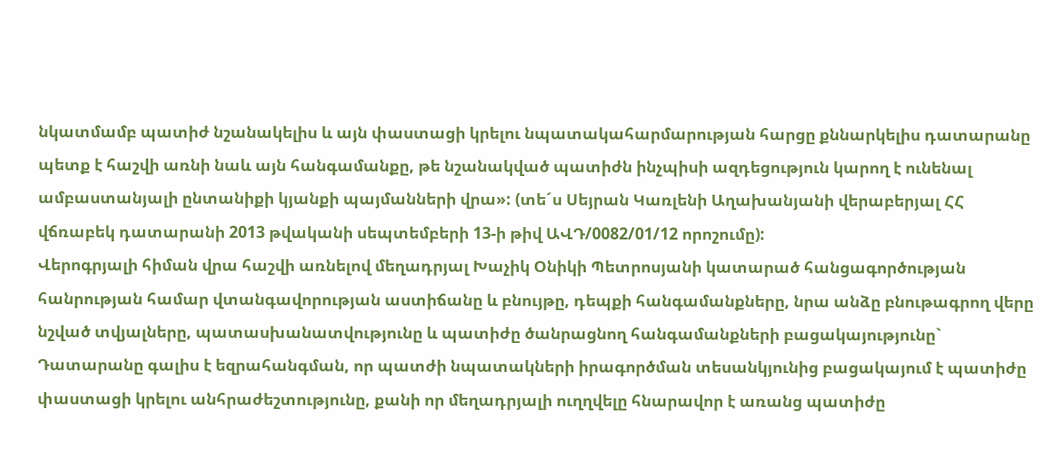նկատմամբ պատիժ նշանակելիս և այն փաստացի կրելու նպատակահարմարության հարցը քննարկելիս դատարանը պետք է հաշվի առնի նաև այն հանգամանքը, թե նշանակված պատիժն ինչպիսի ազդեցություն կարող է ունենալ ամբաստանյալի ընտանիքի կյանքի պայմանների վրա»: (տե´ս Սեյրան Կառլենի Աղախանյանի վերաբերյալ ՀՀ վճռաբեկ դատարանի 2013 թվականի սեպտեմբերի 13-ի թիվ ԱՎԴ/0082/01/12 որոշումը):
Վերոգրյալի հիման վրա հաշվի առնելով մեղադրյալ Խաչիկ Օնիկի Պետրոսյանի կատարած հանցագործության հանրության համար վտանգավորության աստիճանը և բնույթը, դեպքի հանգամանքները, նրա անձը բնութագրող վերը նշված տվյալները, պատասխանատվությունը և պատիժը ծանրացնող հանգամանքների բացակայությունը` Դատարանը գալիս է եզրահանգման, որ պատժի նպատակների իրագործման տեսանկյունից բացակայում է պատիժը փաստացի կրելու անհրաժեշտությունը, քանի որ մեղադրյալի ուղղվելը հնարավոր է առանց պատիժը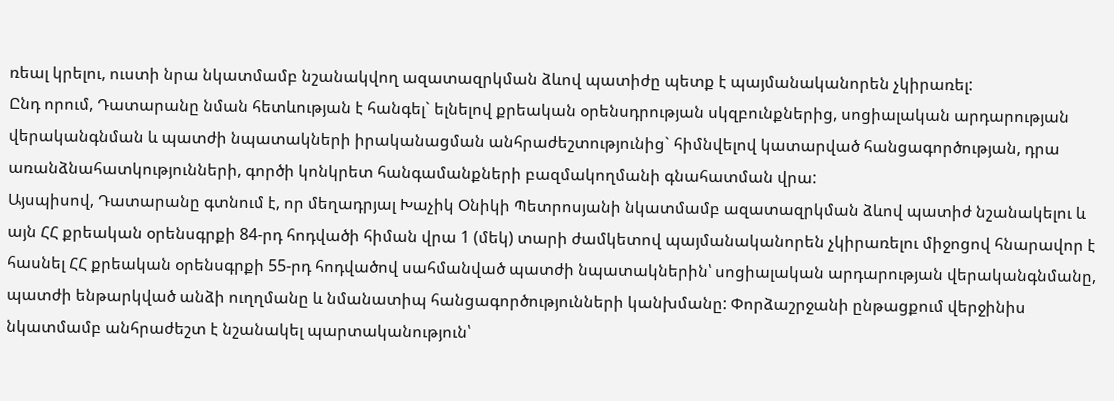ռեալ կրելու, ուստի նրա նկատմամբ նշանակվող ազատազրկման ձևով պատիժը պետք է պայմանականորեն չկիրառել:
Ընդ որում, Դատարանը նման հետևության է հանգել` ելնելով քրեական օրենսդրության սկզբունքներից, սոցիալական արդարության վերականգնման և պատժի նպատակների իրականացման անհրաժեշտությունից` հիմնվելով կատարված հանցագործության, դրա առանձնահատկությունների, գործի կոնկրետ հանգամանքների բազմակողմանի գնահատման վրա:
Այսպիսով, Դատարանը գտնում է, որ մեղադրյալ Խաչիկ Օնիկի Պետրոսյանի նկատմամբ ազատազրկման ձևով պատիժ նշանակելու և այն ՀՀ քրեական օրենսգրքի 84-րդ հոդվածի հիման վրա 1 (մեկ) տարի ժամկետով պայմանականորեն չկիրառելու միջոցով հնարավոր է հասնել ՀՀ քրեական օրենսգրքի 55-րդ հոդվածով սահմանված պատժի նպատակներին՝ սոցիալական արդարության վերականգնմանը, պատժի ենթարկված անձի ուղղմանը և նմանատիպ հանցագործությունների կանխմանը: Փորձաշրջանի ընթացքում վերջինիս նկատմամբ անհրաժեշտ է նշանակել պարտականություն՝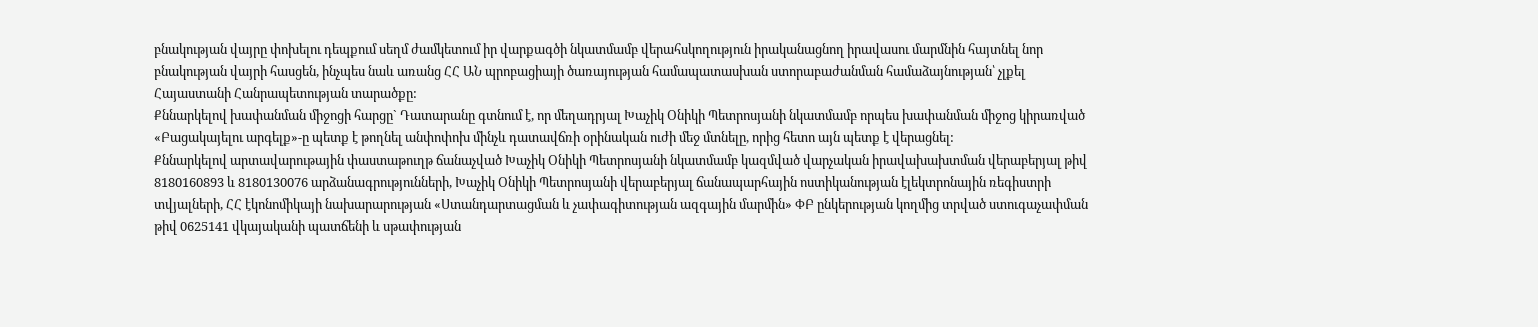բնակության վայրը փոխելու դեպքում սեղմ ժամկետում իր վարքագծի նկատմամբ վերահսկողություն իրականացնող իրավասու մարմնին հայտնել նոր բնակության վայրի հասցեն, ինչպես նաև առանց ՀՀ ԱՆ պրոբացիայի ծառայության համապատասխան ստորաբաժանման համաձայնության՝ չլքել Հայաստանի Հանրապետության տարածքը:
Քննարկելով խափանման միջոցի հարցը` Դատարանը գտնում է, որ մեղադրյալ Խաչիկ Օնիկի Պետրոսյանի նկատմամբ որպես խափանման միջոց կիրառված «Բացակայելու արգելք»-ը պետք է թողնել անփոփոխ մինչև դատավճռի օրինական ուժի մեջ մտնելը, որից հետո այն պետք է վերացնել:
Քննարկելով արտավարութային փաստաթուղթ ճանաչված Խաչիկ Օնիկի Պետրոսյանի նկատմամբ կազմված վարչական իրավախախտման վերաբերյալ թիվ 8180160893 և 8180130076 արձանագրությունների, Խաչիկ Օնիկի Պետրոսյանի վերաբերյալ ճանապարհային ոստիկանության էլեկտրոնային ռեգիստրի տվյալների, ՀՀ էկոնոմիկայի նախարարության «Ստանդարտացման և չափագիտության ազգային մարմին» ՓԲ ընկերության կողմից տրված ստուգաչափման թիվ 0625141 վկայականի պատճենի և սթափության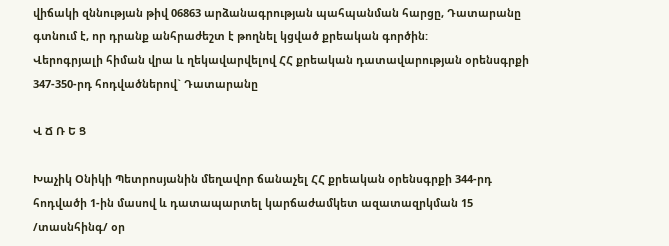վիճակի զննության թիվ 06863 արձանագրության պահպանման հարցը, Դատարանը գտնում է, որ դրանք անհրաժեշտ է թողնել կցված քրեական գործին:
Վերոգրյալի հիման վրա և ղեկավարվելով ՀՀ քրեական դատավարության օրենսգրքի 347-350-րդ հոդվածներով` Դատարանը

Վ Ճ Ռ Ե Ց

Խաչիկ Օնիկի Պետրոսյանին մեղավոր ճանաչել ՀՀ քրեական օրենսգրքի 344-րդ հոդվածի 1-ին մասով և դատապարտել կարճաժամկետ ազատազրկման 15 /տասնհինգ/ օր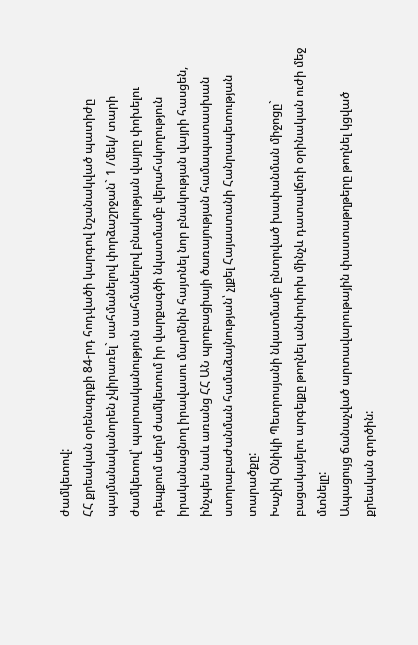ժամկետով:
ՀՀ քրեական օրենսգրքի 84-րդ հոդվածի կարգով նշանակված պատիժը պայմանականորեն չկիրառել` սահմանելով փորձաշրջան` 1 /մեկ/ տարի ժամկետով՝ պարտականություն սահմանելով բնակության վայրը փոխելու դեպքում սեղմ ժամկետում իր վարքագծի նկատմամբ վերահսկողություն իրականացնող իրավասու մարմնին հայտնել նոր բնակության վայրի հասցեն, ինչպես նաև առանց ՀՀ ԱՆ պրոբացիայի ծառայության համապատասխան ստորաբաժանման համաձայնության՝ չլքել Հայաստանի Հանրապետության տարածքը:
Խաչիկ Օնիկի Պետրոսյանի նկատմամբ ընտրված խափանման միջոցը` բացակայելու արգելքը թողնել անփոփոխ մինչև դատավճռի օրինական ուժի մեջ մտնելը:
Ապացույց ճանաչված արտավարութային փաստաթղթերը թողնել կցված քրեական գործին: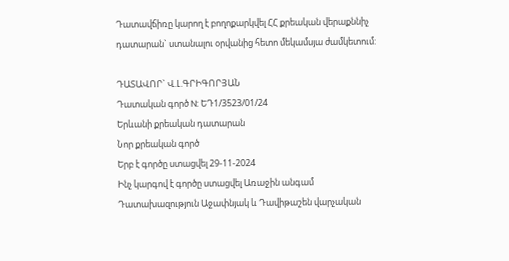Դատավճիռը կարող է բողոքարկվել ՀՀ քրեական վերաքննիչ դատարան` ստանալու օրվանից հետո մեկամսյա ժամկետում:

ԴԱՏԱՎՈՐ` Վ.Լ.ԳՐԻԳՈՐՅԱՆ
Դատական գործ N: ԵԴ1/3523/01/24
Երևանի քրեական դատարան
Նոր քրեական գործ
Երբ է գործը ստացվել 29-11-2024
Ինչ կարգով է գործը ստացվել Առաջին անգամ
Դատախազություն Աջափնյակ և Դավիթաշեն վարչական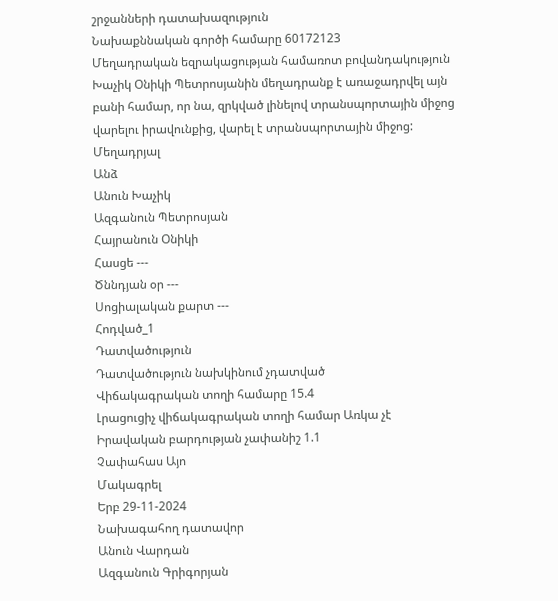շրջանների դատախազություն
Նախաքննական գործի համարը 60172123
Մեղադրական եզրակացության համառոտ բովանդակություն Խաչիկ Օնիկի Պետրոսյանին մեղադրանք է առաջադրվել այն բանի համար, որ նա, զրկված լինելով տրանսպորտային միջոց վարելու իրավունքից, վարել է տրանսպորտային միջոց:
Մեղադրյալ
Անձ
Անուն Խաչիկ
Ազգանուն Պետրոսյան
Հայրանուն Օնիկի
Հասցե ---
Ծննդյան օր ---
Սոցիալական քարտ ---
Հոդված_1
Դատվածություն
Դատվածություն նախկինում չդատված
Վիճակագրական տողի համարը 15.4
Լրացուցիչ վիճակագրական տողի համար Առկա չէ
Իրավական բարդության չափանիշ 1.1
Չափահաս Այո
Մակագրել
Երբ 29-11-2024
Նախագահող դատավոր
Անուն Վարդան
Ազգանուն Գրիգորյան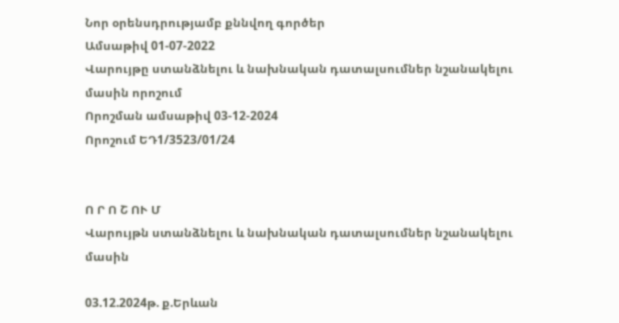Նոր օրենսդրությամբ քննվող գործեր
Ամսաթիվ 01-07-2022
Վարույթը ստանձնելու և նախնական դատալսումներ նշանակելու մասին որոշում
Որոշման ամսաթիվ 03-12-2024
Որոշում ԵԴ1/3523/01/24


Ո Ր Ո Շ ՈՒ Մ
Վարույթն ստանձնելու և նախնական դատալսումներ նշանակելու մասին

03.12.2024թ. ք.Երևան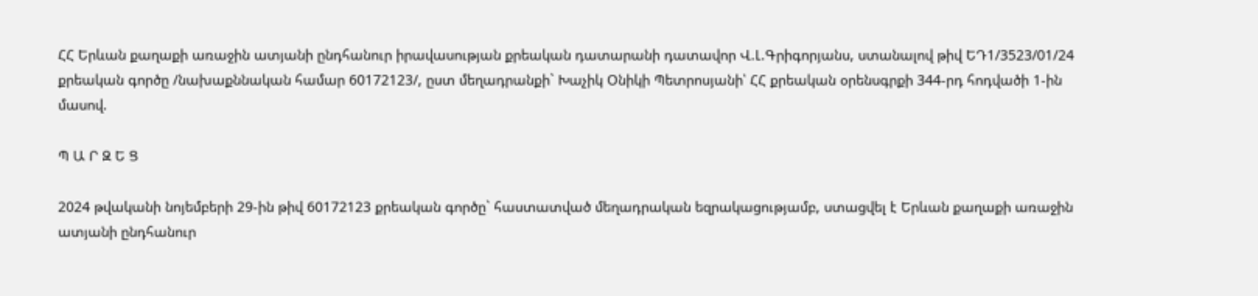ՀՀ Երևան քաղաքի առաջին ատյանի ընդհանուր իրավասության քրեական դատարանի դատավոր Վ.Լ.Գրիգորյանս, ստանալով թիվ ԵԴ1/3523/01/24 քրեական գործը /նախաքննական համար 60172123/, ըստ մեղադրանքի` Խաչիկ Օնիկի Պետրոսյանի՝ ՀՀ քրեական օրենսգրքի 344-րդ հոդվածի 1-ին մասով.

Պ Ա Ր Զ Ե Ց

2024 թվականի նոյեմբերի 29-ին թիվ 60172123 քրեական գործը` հաստատված մեղադրական եզրակացությամբ, ստացվել է Երևան քաղաքի առաջին ատյանի ընդհանուր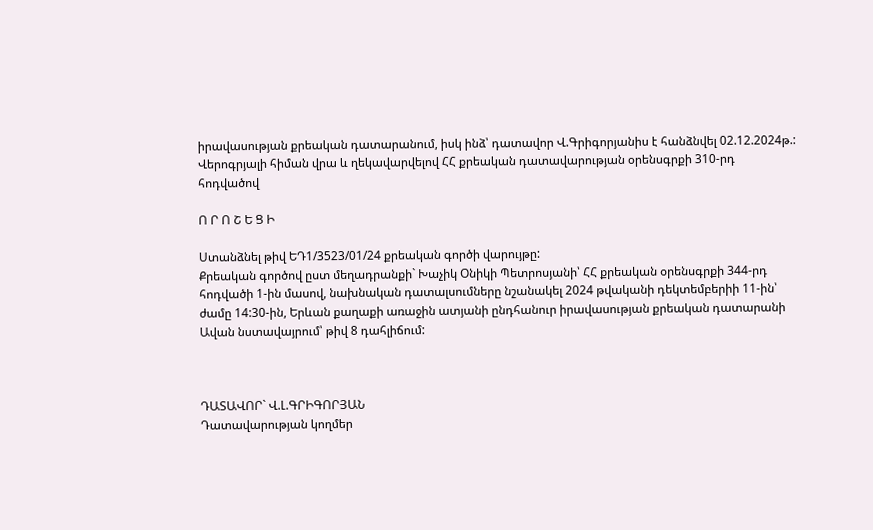իրավասության քրեական դատարանում, իսկ ինձ՝ դատավոր Վ.Գրիգորյանիս է հանձնվել 02.12.2024թ.:
Վերոգրյալի հիման վրա և ղեկավարվելով ՀՀ քրեական դատավարության օրենսգրքի 310-րդ հոդվածով

Ո Ր Ո Շ Ե Ց Ի

Ստանձնել թիվ ԵԴ1/3523/01/24 քրեական գործի վարույթը:
Քրեական գործով ըստ մեղադրանքի` Խաչիկ Օնիկի Պետրոսյանի՝ ՀՀ քրեական օրենսգրքի 344-րդ հոդվածի 1-ին մասով, նախնական դատալսումները նշանակել 2024 թվականի դեկտեմբերիի 11-ին՝ ժամը 14:30-ին, Երևան քաղաքի առաջին ատյանի ընդհանուր իրավասության քրեական դատարանի Ավան նստավայրում՝ թիվ 8 դահլիճում:



ԴԱՏԱՎՈՐ` Վ.Լ.ԳՐԻԳՈՐՅԱՆ
Դատավարության կողմեր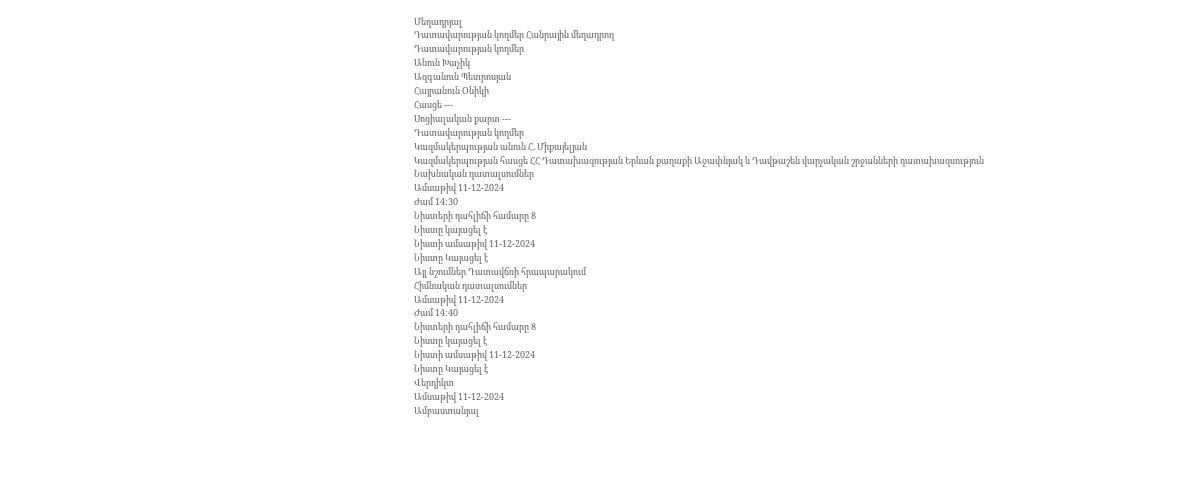Մեղադրյալ
Դատավարության կողմեր Հանրային մեղադրող
Դատավարության կողմեր
Անուն Խաչիկ
Ազգանուն Պետրոսյան
Հայրանուն Օնիկի
Հասցե ---
Սոցիալական քարտ ---
Դատավարության կողմեր
Կազմակերպության անուն Հ. Միքայելյան
Կազմակերպության հասցե ՀՀ Դատախազության Երևան քաղաքի Աջափնյակ և Դավթաշեն վարչական շրջանների դատախազսություն
Նախնական դատալսումներ
Ամսաթիվ 11-12-2024
Ժամ 14:30
Նիստերի դահլիճի համարը 8
Նիստը կայացել է
Նիստի ամսաթիվ 11-12-2024
Նիստը Կայացել է
Այլ նշումներ Դատավճռի հրապարակում
Հիմնական դատալսումներ
Ամսաթիվ 11-12-2024
Ժամ 14:40
Նիստերի դահլիճի համարը 8
Նիստը կայացել է
Նիստի ամսաթիվ 11-12-2024
Նիստը Կայացել է
Վերդիկտ
Ամսաթիվ 11-12-2024
Ամբաստանյալ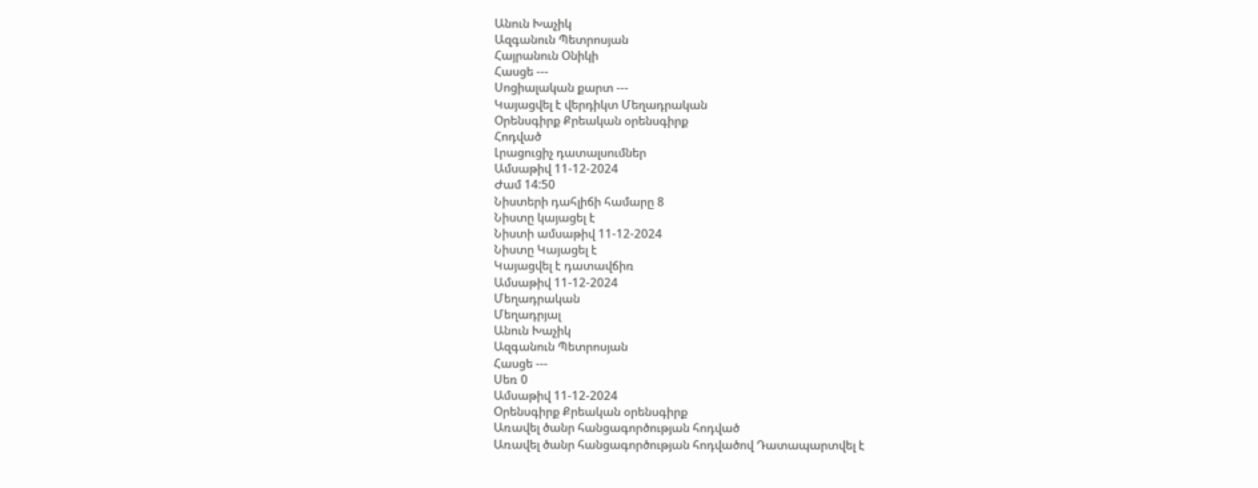Անուն Խաչիկ
Ազգանուն Պետրոսյան
Հայրանուն Օնիկի
Հասցե ---
Սոցիալական քարտ ---
Կայացվել է վերդիկտ Մեղադրական
Օրենսգիրք Քրեական օրենսգիրք
Հոդված
Լրացուցիչ դատալսումներ
Ամսաթիվ 11-12-2024
Ժամ 14:50
Նիստերի դահլիճի համարը 8
Նիստը կայացել է
Նիստի ամսաթիվ 11-12-2024
Նիստը Կայացել է
Կայացվել է դատավճիռ
Ամսաթիվ 11-12-2024
Մեղադրական
Մեղադրյալ
Անուն Խաչիկ
Ազգանուն Պետրոսյան
Հասցե ---
Սեռ 0
Ամսաթիվ 11-12-2024
Օրենսգիրք Քրեական օրենսգիրք
Առավել ծանր հանցագործության հոդված
Առավել ծանր հանցագործության հոդվածով Դատապարտվել է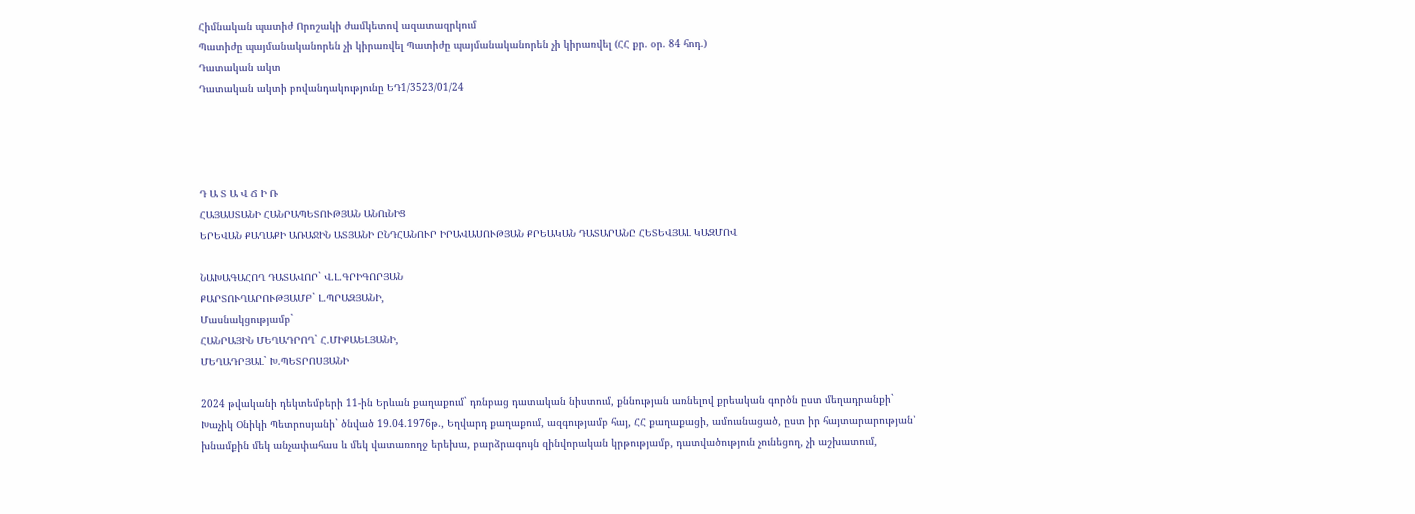Հիմնական պատիժ Որոշակի ժամկետով ազատազրկում
Պատիժը պայմանականորեն չի կիրառվել Պատիժը պայմանականորեն չի կիրառվել (ՀՀ քր. օր. 84 հոդ.)
Դատական ակտ
Դատական ակտի բովանդակությունը ԵԴ1/3523/01/24




Դ Ա Տ Ա Վ Ճ Ի Ռ
ՀԱՅԱՍՏԱՆԻ ՀԱՆՐԱՊԵՏՈՒԹՅԱՆ ԱՆՈւՆԻՑ
ԵՐԵՎԱՆ ՔԱՂԱՔԻ ԱՌԱՋԻՆ ԱՏՅԱՆԻ ԸՆԴՀԱՆՈՒՐ ԻՐԱՎԱՍՈՒԹՅԱՆ ՔՐԵԱԿԱՆ ԴԱՏԱՐԱՆԸ ՀԵՏԵՎՅԱԼ ԿԱԶՄՈՎ

ՆԱԽԱԳԱՀՈՂ ԴԱՏԱՎՈՐ` Վ.Լ.ԳՐԻԳՈՐՅԱՆ
ՔԱՐՏՈՒՂԱՐՈՒԹՅԱՄԲ` Լ.ՊՐԱԶՅԱՆԻ,
Մասնակցությամբ`
ՀԱՆՐԱՅԻՆ ՄԵՂԱԴՐՈՂ` Հ.ՄԻՔԱԵԼՅԱՆԻ,
ՄԵՂԱԴՐՅԱԼ` Խ.ՊԵՏՐՈՍՅԱՆԻ

2024 թվականի դեկտեմբերի 11-ին Երևան քաղաքում` դռնբաց դատական նիստում, քննության առնելով քրեական գործն ըստ մեղադրանքի`
Խաչիկ Օնիկի Պետրոսյանի` ծնված 19.04.1976թ., Եղվարդ քաղաքում, ազգությամբ հայ, ՀՀ քաղաքացի, ամուսնացած, ըստ իր հայտարարության՝ խնամքին մեկ անչափահաս և մեկ վատառողջ երեխա, բարձրագույն զինվորական կրթությամբ, դատվածություն չունեցող, չի աշխատում,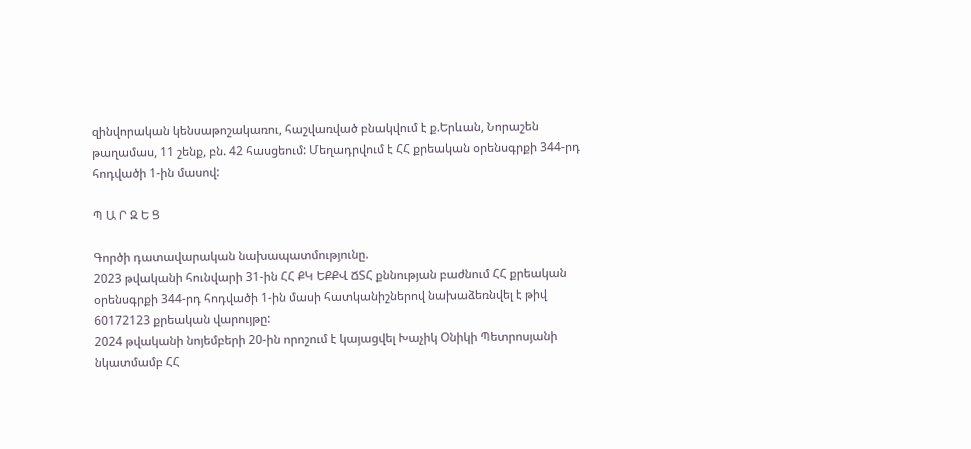զինվորական կենսաթոշակառու, հաշվառված բնակվում է ք.Երևան, Նորաշեն թաղամաս, 11 շենք, բն. 42 հասցեում: Մեղադրվում է ՀՀ քրեական օրենսգրքի 344-րդ հոդվածի 1-ին մասով:

Պ Ա Ր Զ Ե Ց

Գործի դատավարական նախապատմությունը.
2023 թվականի հունվարի 31-ին ՀՀ ՔԿ ԵՔՔՎ ՃՏՀ քննության բաժնում ՀՀ քրեական օրենսգրքի 344-րդ հոդվածի 1-ին մասի հատկանիշներով նախաձեռնվել է թիվ 60172123 քրեական վարույթը:
2024 թվականի նոյեմբերի 20-ին որոշում է կայացվել Խաչիկ Օնիկի Պետրոսյանի նկատմամբ ՀՀ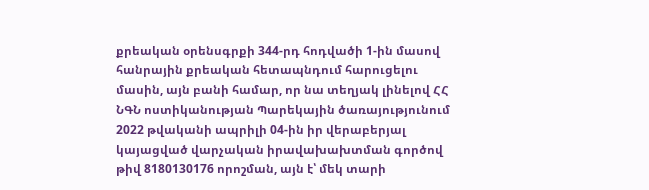քրեական օրենսգրքի 344-րդ հոդվածի 1-ին մասով հանրային քրեական հետապնդում հարուցելու մասին, այն բանի համար, որ նա տեղյակ լինելով ՀՀ ՆԳՆ ոստիկանության Պարեկային ծառայությունում 2022 թվականի ապրիլի 04-ին իր վերաբերյալ կայացված վարչական իրավախախտման գործով թիվ 8180130176 որոշման, այն է՝ մեկ տարի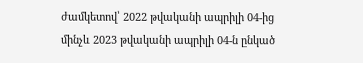ժամկետով՝ 2022 թվականի ապրիլի 04-ից մինչև 2023 թվականի ապրիլի 04-ն ընկած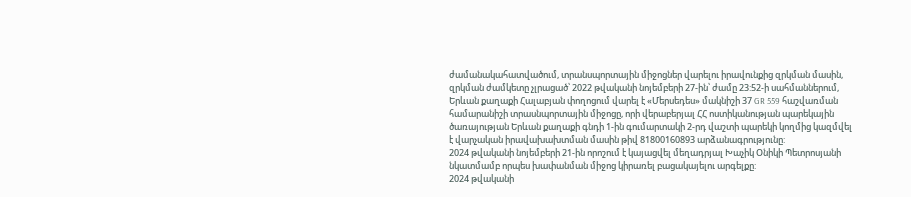ժամանակահատվածում, տրանսպորտային միջոցներ վարելու իրավունքից զրկման մասին, զրկման ժամկետը չլրացած՝ 2022 թվականի նոյեմբերի 27-ին՝ ժամը 23:52-ի սահմաններում, Երևան քաղաքի Հալաբյան փողոցում վարել է «Մերսեդես» մակնիշի 37 GR 559 հաշվառման համարանիշի տրասնպորտային միջոցը, որի վերաբերյալ ՀՀ ոստիկանության պարեկային ծառայության Երևան քաղաքի գնդի 1-ին գումարտակի 2-րդ վաշտի պարեկի կողմից կազմվել է վարչական իրավախախտման մասին թիվ 81800160893 արձանագրությունը:
2024 թվականի նոյեմբերի 21-ին որոշում է կայացվել մեղադրյալ Խաչիկ Օնիկի Պետրոսյանի նկատմամբ որպես խափանման միջոց կիրառել բացակայելու արգելքը:
2024 թվականի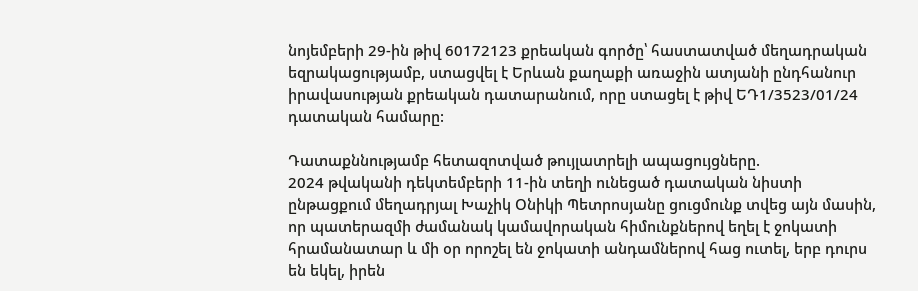նոյեմբերի 29-ին թիվ 60172123 քրեական գործը՝ հաստատված մեղադրական եզրակացությամբ, ստացվել է Երևան քաղաքի առաջին ատյանի ընդհանուր իրավասության քրեական դատարանում, որը ստացել է թիվ ԵԴ1/3523/01/24 դատական համարը:

Դատաքննությամբ հետազոտված թույլատրելի ապացույցները.
2024 թվականի դեկտեմբերի 11-ին տեղի ունեցած դատական նիստի ընթացքում մեղադրյալ Խաչիկ Օնիկի Պետրոսյանը ցուցմունք տվեց այն մասին, որ պատերազմի ժամանակ կամավորական հիմունքներով եղել է ջոկատի հրամանատար և մի օր որոշել են ջոկատի անդամներով հաց ուտել, երբ դուրս են եկել, իրեն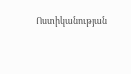Ոստիկանության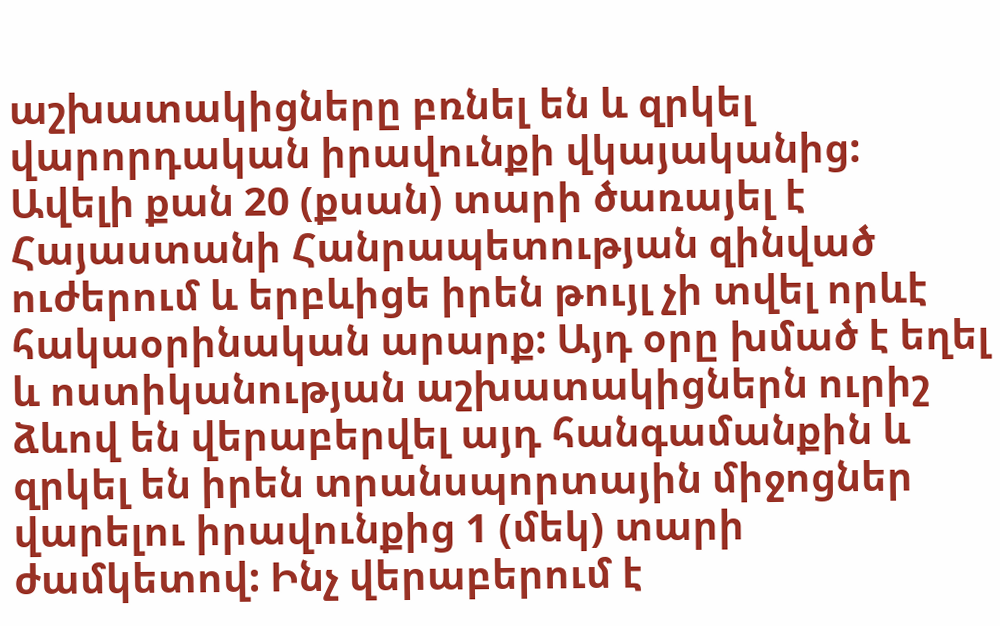աշխատակիցները բռնել են և զրկել վարորդական իրավունքի վկայականից: Ավելի քան 20 (քսան) տարի ծառայել է Հայաստանի Հանրապետության զինված ուժերում և երբևիցե իրեն թույլ չի տվել որևէ հակաօրինական արարք: Այդ օրը խմած է եղել և ոստիկանության աշխատակիցներն ուրիշ ձևով են վերաբերվել այդ հանգամանքին և զրկել են իրեն տրանսպորտային միջոցներ վարելու իրավունքից 1 (մեկ) տարի ժամկետով: Ինչ վերաբերում է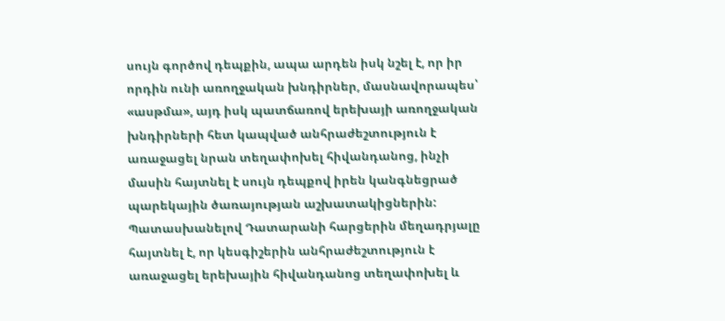սույն գործով դեպքին, ապա արդեն իսկ նշել է, որ իր որդին ունի առողջական խնդիրներ, մասնավորապես՝ «ասթմա», այդ իսկ պատճառով երեխայի առողջական խնդիրների հետ կապված անհրաժեշտություն է առաջացել նրան տեղափոխել հիվանդանոց, ինչի մասին հայտնել է սույն դեպքով իրեն կանգնեցրած պարեկային ծառայության աշխատակիցներին:
Պատասխանելով Դատարանի հարցերին մեղադրյալը հայտնել է, որ կեսգիշերին անհրաժեշտություն է առաջացել երեխային հիվանդանոց տեղափոխել և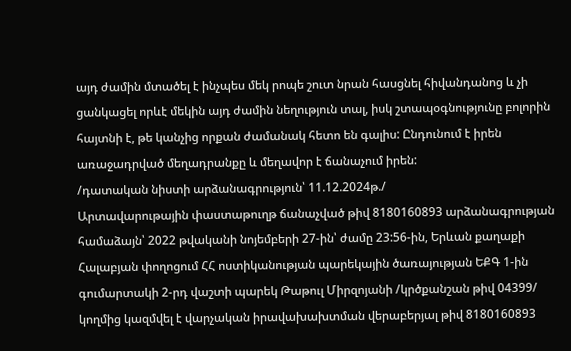այդ ժամին մտածել է ինչպես մեկ րոպե շուտ նրան հասցնել հիվանդանոց և չի ցանկացել որևէ մեկին այդ ժամին նեղություն տալ, իսկ շտապօգնությունը բոլորին հայտնի է, թե կանչից որքան ժամանակ հետո են գալիս: Ընդունում է իրեն առաջադրված մեղադրանքը և մեղավոր է ճանաչում իրեն:
/դատական նիստի արձանագրություն՝ 11.12.2024թ./
Արտավարութային փաստաթուղթ ճանաչված թիվ 8180160893 արձանագրության համաձայն՝ 2022 թվականի նոյեմբերի 27-ին՝ ժամը 23:56-ին, Երևան քաղաքի Հալաբյան փողոցում ՀՀ ոստիկանության պարեկային ծառայության ԵՔԳ 1-ին գումարտակի 2-րդ վաշտի պարեկ Թաթուլ Միրզոյանի /կրծքանշան թիվ 04399/ կողմից կազմվել է վարչական իրավախախտման վերաբերյալ թիվ 8180160893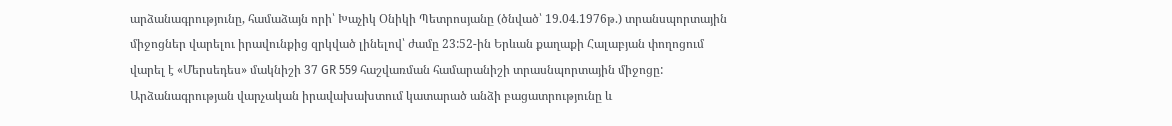արձանագրությունը, համաձայն որի՝ Խաչիկ Օնիկի Պետրոսյանը (ծնված՝ 19.04.1976թ.) տրանսպորտային միջոցներ վարելու իրավունքից զրկված լինելով՝ ժամը 23:52-ին Երևան քաղաքի Հալաբյան փողոցում վարել է «Մերսեդես» մակնիշի 37 GR 559 հաշվառման համարանիշի տրասնպորտային միջոցը:
Արձանագրության վարչական իրավախախտում կատարած անձի բացատրությունը և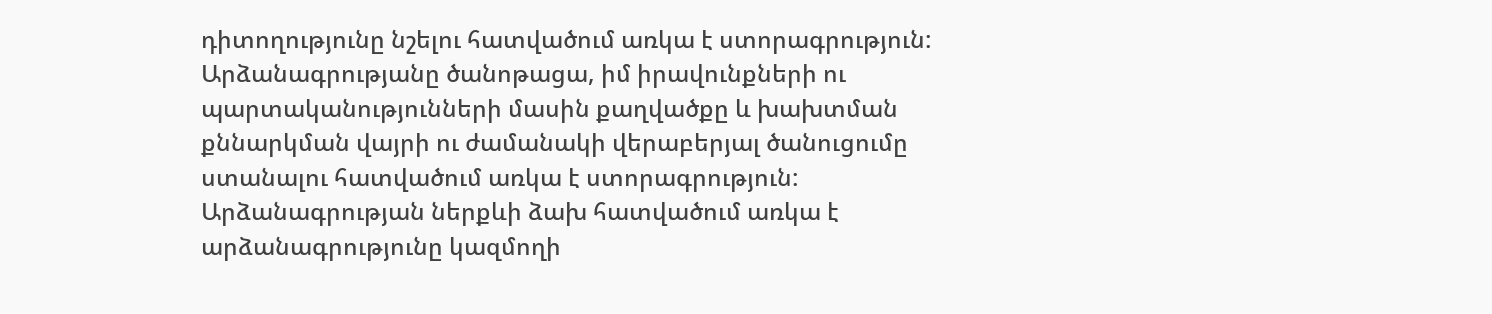դիտողությունը նշելու հատվածում առկա է ստորագրություն:
Արձանագրությանը ծանոթացա, իմ իրավունքների ու պարտականությունների մասին քաղվածքը և խախտման քննարկման վայրի ու ժամանակի վերաբերյալ ծանուցումը ստանալու հատվածում առկա է ստորագրություն:
Արձանագրության ներքևի ձախ հատվածում առկա է արձանագրությունը կազմողի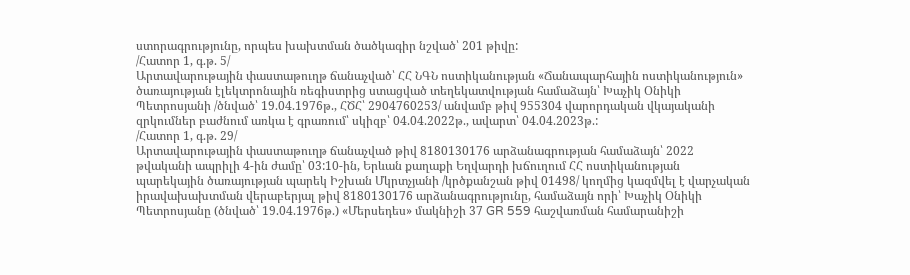ստորագրությունը, որպես խախտման ծածկագիր նշված՝ 201 թիվը:
/Հատոր 1, գ.թ. 5/
Արտավարութային փաստաթուղթ ճանաչված՝ ՀՀ ՆԳՆ ոստիկանության «Ճանապարհային ոստիկանություն» ծառայության էլեկտրոնային ռեգիստրից ստացված տեղեկատվության համաձայն՝ Խաչիկ Օնիկի Պետրոսյանի /ծնված՝ 19.04.1976թ., ՀԾՀ՝ 2904760253/ անվամբ թիվ 955304 վարորդական վկայականի զրկումներ բաժնում առկա է գրառում՝ սկիզբ՝ 04.04.2022թ., ավարտ՝ 04.04.2023թ.:
/Հատոր 1, գ.թ. 29/
Արտավարութային փաստաթուղթ ճանաչված թիվ 8180130176 արձանագրության համաձայն՝ 2022 թվականի ապրիլի 4-ին ժամը՝ 03:10-ին, Երևան քաղաքի Եղվարդի խճուղում ՀՀ ոստիկանության պարեկային ծառայության պարեկ Իշխան Մկրտչյանի /կրծքանշան թիվ 01498/ կողմից կազմվել է վարչական իրավախախտման վերաբերյալ թիվ 8180130176 արձանագրությունը, համաձայն որի՝ Խաչիկ Օնիկի Պետրոսյանը (ծնված՝ 19.04.1976թ.) «Մերսեդես» մակնիշի 37 GR 559 հաշվառման համարանիշի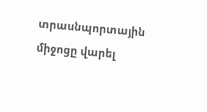տրասնպորտային միջոցը վարել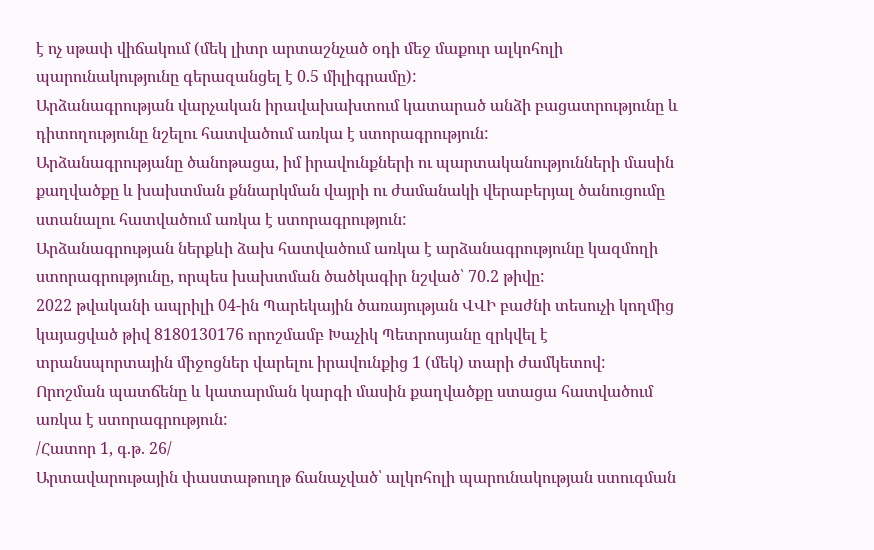է ոչ սթափ վիճակում (մեկ լիտր արտաշնչած օդի մեջ մաքուր ալկոհոլի պարունակությունը գերազանցել է 0.5 միլիգրամը):
Արձանագրության վարչական իրավախախտում կատարած անձի բացատրությունը և դիտողությունը նշելու հատվածում առկա է ստորագրություն:
Արձանագրությանը ծանոթացա, իմ իրավունքների ու պարտականությունների մասին քաղվածքը և խախտման քննարկման վայրի ու ժամանակի վերաբերյալ ծանուցումը ստանալու հատվածում առկա է ստորագրություն:
Արձանագրության ներքևի ձախ հատվածում առկա է արձանագրությունը կազմողի ստորագրությունը, որպես խախտման ծածկագիր նշված՝ 70.2 թիվը:
2022 թվականի ապրիլի 04-ին Պարեկային ծառայության ՎՎԻ բաժնի տեսուչի կողմից կայացված թիվ 8180130176 որոշմամբ Խաչիկ Պետրոսյանը զրկվել է տրանսպորտային միջոցներ վարելու իրավունքից 1 (մեկ) տարի ժամկետով:
Որոշման պատճենը և կատարման կարգի մասին քաղվածքը ստացա հատվածում առկա է ստորագրություն:
/Հատոր 1, գ.թ. 26/
Արտավարութային փաստաթուղթ ճանաչված՝ ալկոհոլի պարունակության ստուգման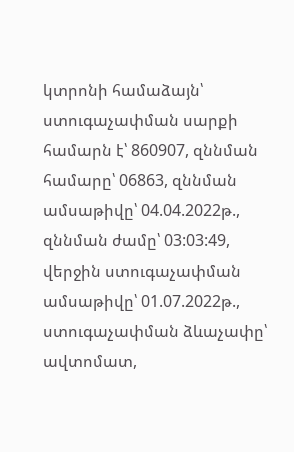կտրոնի համաձայն՝ ստուգաչափման սարքի համարն է՝ 860907, զննման համարը՝ 06863, զննման ամսաթիվը՝ 04.04.2022թ., զննման ժամը՝ 03:03:49, վերջին ստուգաչափման ամսաթիվը՝ 01.07.2022թ., ստուգաչափման ձևաչափը՝ ավտոմատ,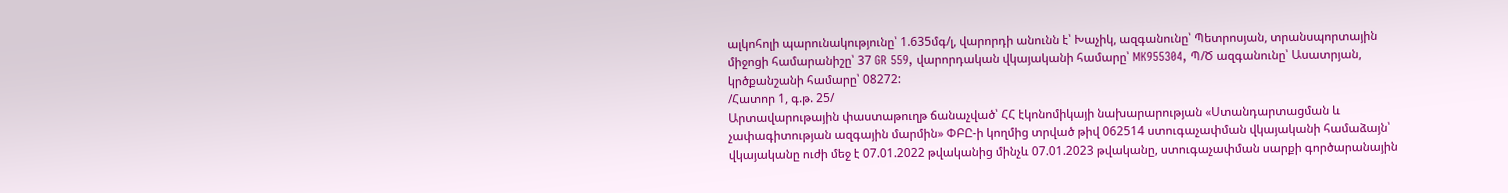ալկոհոլի պարունակությունը՝ 1.635մգ/լ, վարորդի անունն է՝ Խաչիկ, ազգանունը՝ Պետրոսյան, տրանսպորտային միջոցի համարանիշը՝ 37 GR 559, վարորդական վկայականի համարը՝ MK955304, Պ/Ծ ազգանունը՝ Ասատրյան, կրծքանշանի համարը՝ 08272:
/Հատոր 1, գ.թ. 25/
Արտավարութային փաստաթուղթ ճանաչված՝ ՀՀ էկոնոմիկայի նախարարության «Ստանդարտացման և չափագիտության ազգային մարմին» ՓԲԸ-ի կողմից տրված թիվ 062514 ստուգաչափման վկայականի համաձայն՝ վկայականը ուժի մեջ է 07.01.2022 թվականից մինչև 07.01.2023 թվականը, ստուգաչափման սարքի գործարանային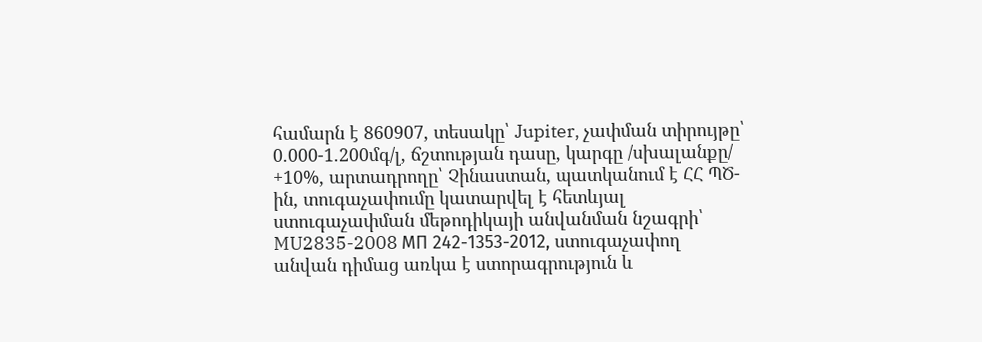համարն է 860907, տեսակը՝ Jupiter, չափման տիրույթը՝ 0.000-1.200մգ/լ, ճշտության դասը, կարգը /սխալանքը/ +10%, արտադրողը՝ Չինաստան, պատկանում է ՀՀ ՊԾ-ին, տուգաչափումը կատարվել է հետևյալ ստուգաչափման մեթոդիկայի անվանման նշագրի՝ MU2835-2008 МП 242-1353-2012, ստուգաչափող անվան դիմաց առկա է ստորագրություն և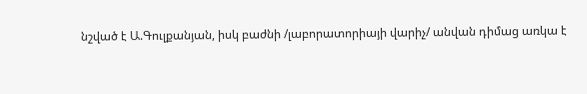նշված է Ա.Գուլքանյան, իսկ բաժնի /լաբորատորիայի վարիչ/ անվան դիմաց առկա է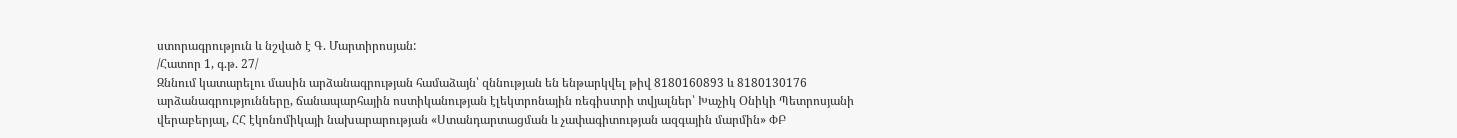ստորագրություն և նշված է Գ. Մարտիրոսյան:
/Հատոր 1, գ.թ. 27/
Զննում կատարելու մասին արձանագրության համաձայն՝ զննության են ենթարկվել թիվ 8180160893 և 8180130176 արձանագրությունները, ճանապարհային ոստիկանության էլեկտրոնային ռեգիստրի տվյալներ՝ Խաչիկ Օնիկի Պետրոսյանի վերաբերյալ, ՀՀ էկոնոմիկայի նախարարության «Ստանդարտացման և չափագիտության ազգային մարմին» ՓԲ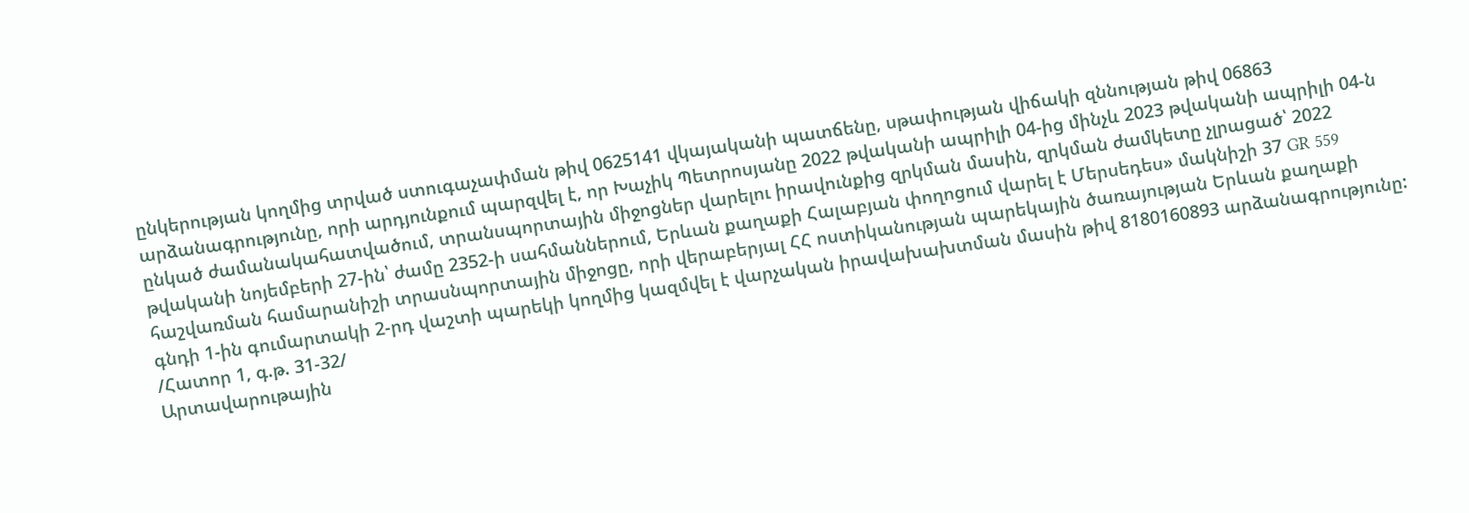ընկերության կողմից տրված ստուգաչափման թիվ 0625141 վկայականի պատճենը, սթափության վիճակի զննության թիվ 06863 արձանագրությունը, որի արդյունքում պարզվել է, որ Խաչիկ Պետրոսյանը 2022 թվականի ապրիլի 04-ից մինչև 2023 թվականի ապրիլի 04-ն ընկած ժամանակահատվածում, տրանսպորտային միջոցներ վարելու իրավունքից զրկման մասին, զրկման ժամկետը չլրացած՝ 2022 թվականի նոյեմբերի 27-ին՝ ժամը 2352-ի սահմաններում, Երևան քաղաքի Հալաբյան փողոցում վարել է Մերսեդես» մակնիշի 37 GR 559 հաշվառման համարանիշի տրասնպորտային միջոցը, որի վերաբերյալ ՀՀ ոստիկանության պարեկային ծառայության Երևան քաղաքի գնդի 1-ին գումարտակի 2-րդ վաշտի պարեկի կողմից կազմվել է վարչական իրավախախտման մասին թիվ 8180160893 արձանագրությունը:
/Հատոր 1, գ.թ. 31-32/
Արտավարութային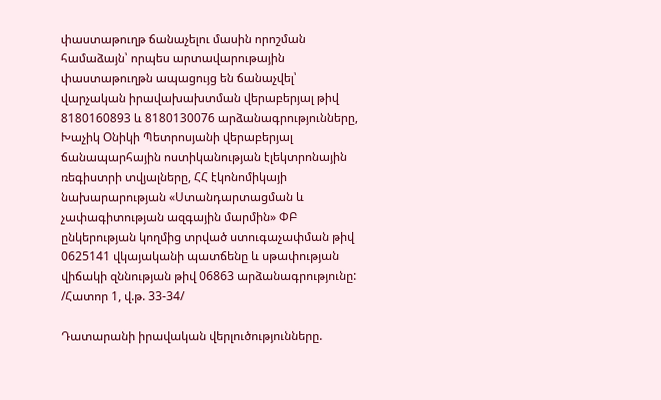փաստաթուղթ ճանաչելու մասին որոշման համաձայն՝ որպես արտավարութային փաստաթուղթն ապացույց են ճանաչվել՝ վարչական իրավախախտման վերաբերյալ թիվ 8180160893 և 8180130076 արձանագրությունները, Խաչիկ Օնիկի Պետրոսյանի վերաբերյալ ճանապարհային ոստիկանության էլեկտրոնային ռեգիստրի տվյալները, ՀՀ էկոնոմիկայի նախարարության «Ստանդարտացման և չափագիտության ազգային մարմին» ՓԲ ընկերության կողմից տրված ստուգաչափման թիվ 0625141 վկայականի պատճենը և սթափության վիճակի զննության թիվ 06863 արձանագրությունը:
/Հատոր 1, վ.թ. 33-34/

Դատարանի իրավական վերլուծությունները.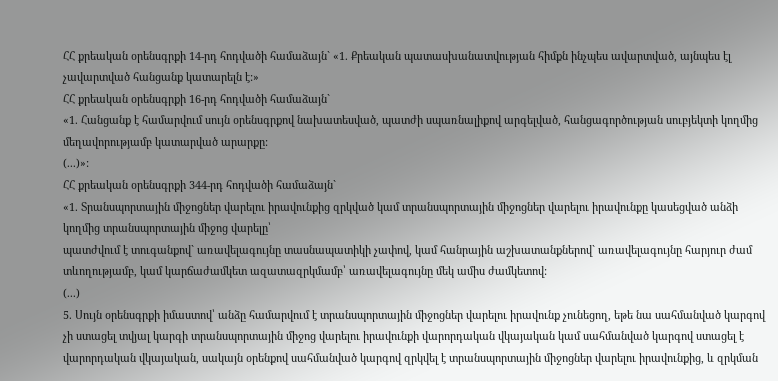ՀՀ քրեական օրենսգրքի 14-րդ հոդվածի համաձայն` «1. Քրեական պատասխանատվության հիմքն ինչպես ավարտված, այնպես էլ չավարտված հանցանք կատարելն է:»
ՀՀ քրեական օրենսգրքի 16-րդ հոդվածի համաձայն`
«1. Հանցանք է համարվում սույն օրենսգրքով նախատեսված, պատժի սպառնալիքով արգելված, հանցագործության սուբյեկտի կողմից մեղավորությամբ կատարված արարքը:
(...)»:
ՀՀ քրեական օրենսգրքի 344-րդ հոդվածի համաձայն`
«1. Տրանսպորտային միջոցներ վարելու իրավունքից զրկված կամ տրանսպորտային միջոցներ վարելու իրավունքը կասեցված անձի կողմից տրանսպորտային միջոց վարելը՝
պատժվում է տուգանքով` առավելագույնը տասնապատիկի չափով, կամ հանրային աշխատանքներով` առավելագույնը հարյուր ժամ տևողությամբ, կամ կարճաժամկետ ազատազրկմամբ՝ առավելագույնը մեկ ամիս ժամկետով:
(...)
5. Սույն օրենսգրքի իմաստով՝ անձը համարվում է տրանսպորտային միջոցներ վարելու իրավունք չունեցող, եթե նա սահմանված կարգով չի ստացել տվյալ կարգի տրանսպորտային միջոց վարելու իրավունքի վարորդական վկայական կամ սահմանված կարգով ստացել է վարորդական վկայական, սակայն օրենքով սահմանված կարգով զրկվել է տրանսպորտային միջոցներ վարելու իրավունքից, և զրկման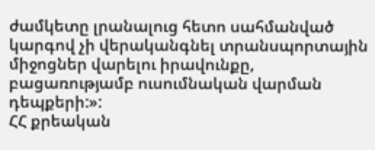ժամկետը լրանալուց հետո սահմանված կարգով չի վերականգնել տրանսպորտային միջոցներ վարելու իրավունքը, բացառությամբ ուսումնական վարման դեպքերի:»:
ՀՀ քրեական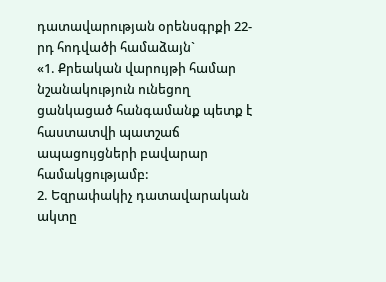դատավարության օրենսգրքի 22-րդ հոդվածի համաձայն`
«1. Քրեական վարույթի համար նշանակություն ունեցող ցանկացած հանգամանք պետք է հաստատվի պատշաճ ապացույցների բավարար համակցությամբ:
2. Եզրափակիչ դատավարական ակտը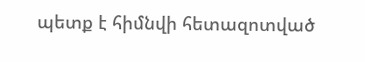պետք է հիմնվի հետազոտված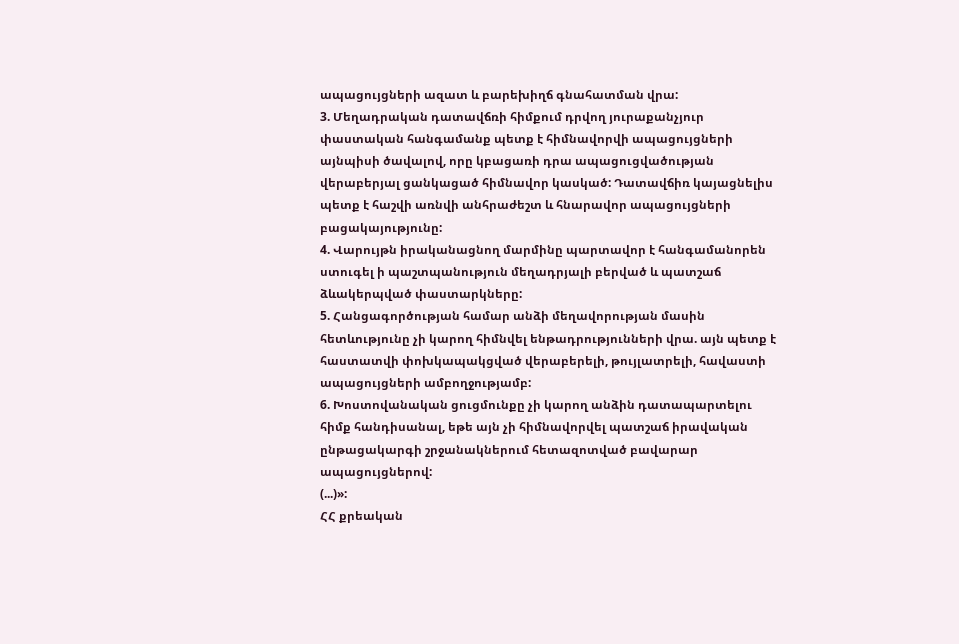ապացույցների ազատ և բարեխիղճ գնահատման վրա:
3. Մեղադրական դատավճռի հիմքում դրվող յուրաքանչյուր փաստական հանգամանք պետք է հիմնավորվի ապացույցների այնպիսի ծավալով, որը կբացառի դրա ապացուցվածության վերաբերյալ ցանկացած հիմնավոր կասկած: Դատավճիռ կայացնելիս պետք է հաշվի առնվի անհրաժեշտ և հնարավոր ապացույցների բացակայությունը:
4. Վարույթն իրականացնող մարմինը պարտավոր է հանգամանորեն ստուգել ի պաշտպանություն մեղադրյալի բերված և պատշաճ ձևակերպված փաստարկները:
5. Հանցագործության համար անձի մեղավորության մասին հետևությունը չի կարող հիմնվել ենթադրությունների վրա. այն պետք է հաստատվի փոխկապակցված վերաբերելի, թույլատրելի, հավաստի ապացույցների ամբողջությամբ:
6. Խոստովանական ցուցմունքը չի կարող անձին դատապարտելու հիմք հանդիսանալ, եթե այն չի հիմնավորվել պատշաճ իրավական ընթացակարգի շրջանակներում հետազոտված բավարար ապացույցներով:
(...)»:
ՀՀ քրեական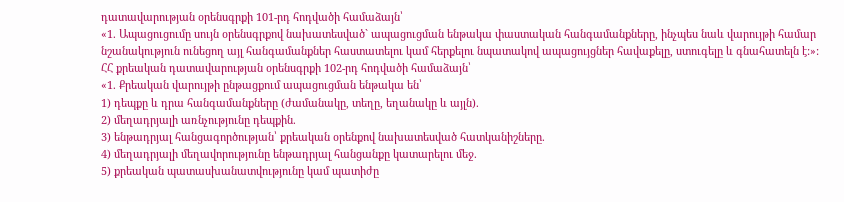դատավարության օրենսգրքի 101-րդ հոդվածի համաձայն՝
«1. Ապացուցումը սույն օրենսգրքով նախատեսված` ապացուցման ենթակա փաստական հանգամանքները, ինչպես նաև վարույթի համար նշանակություն ունեցող այլ հանգամանքներ հաստատելու կամ հերքելու նպատակով ապացույցներ հավաքելը, ստուգելը և գնահատելն է:»:
ՀՀ քրեական դատավարության օրենսգրքի 102-րդ հոդվածի համաձայն՝
«1. Քրեական վարույթի ընթացքում ապացուցման ենթակա են՝
1) դեպքը և դրա հանգամանքները (ժամանակը, տեղը, եղանակը և այլն).
2) մեղադրյալի առնչությունը դեպքին.
3) ենթադրյալ հանցագործության՝ քրեական օրենքով նախատեսված հատկանիշները.
4) մեղադրյալի մեղավորությունը ենթադրյալ հանցանքը կատարելու մեջ.
5) քրեական պատասխանատվությունը կամ պատիժը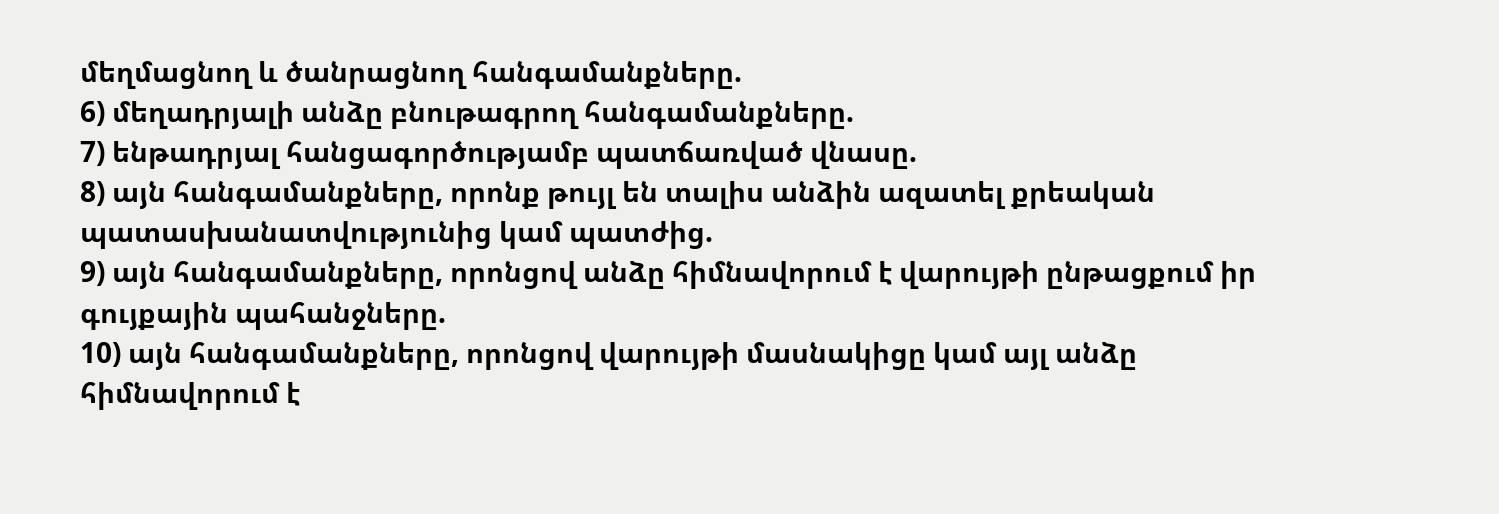մեղմացնող և ծանրացնող հանգամանքները.
6) մեղադրյալի անձը բնութագրող հանգամանքները.
7) ենթադրյալ հանցագործությամբ պատճառված վնասը.
8) այն հանգամանքները, որոնք թույլ են տալիս անձին ազատել քրեական պատասխանատվությունից կամ պատժից.
9) այն հանգամանքները, որոնցով անձը հիմնավորում է վարույթի ընթացքում իր գույքային պահանջները.
10) այն հանգամանքները, որոնցով վարույթի մասնակիցը կամ այլ անձը հիմնավորում է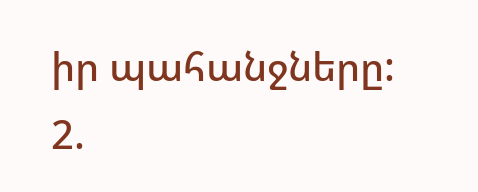իր պահանջները:
2.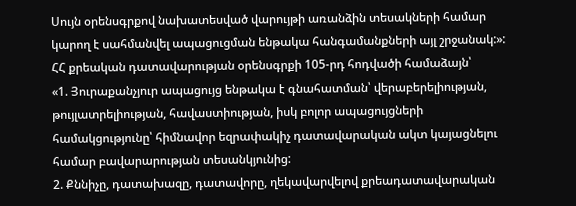Սույն օրենսգրքով նախատեսված վարույթի առանձին տեսակների համար կարող է սահմանվել ապացուցման ենթակա հանգամանքների այլ շրջանակ:»:
ՀՀ քրեական դատավարության օրենսգրքի 105-րդ հոդվածի համաձայն՝
«1. Յուրաքանչյուր ապացույց ենթակա է գնահատման՝ վերաբերելիության, թույլատրելիության, հավաստիության, իսկ բոլոր ապացույցների համակցությունը՝ հիմնավոր եզրափակիչ դատավարական ակտ կայացնելու համար բավարարության տեսանկյունից:
2. Քննիչը, դատախազը, դատավորը, ղեկավարվելով քրեադատավարական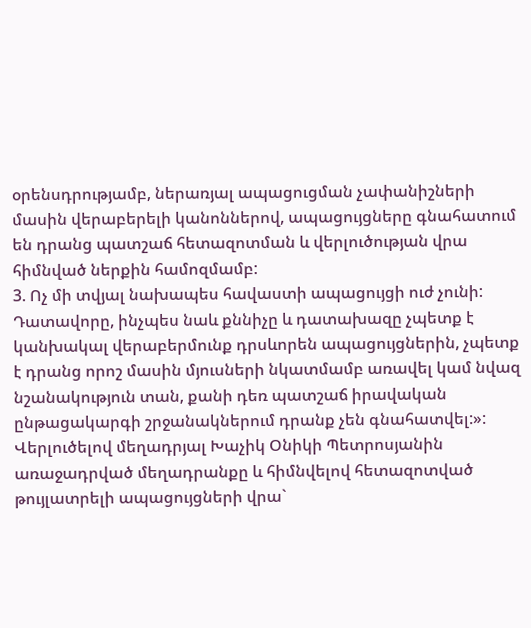օրենսդրությամբ, ներառյալ ապացուցման չափանիշների մասին վերաբերելի կանոններով, ապացույցները գնահատում են դրանց պատշաճ հետազոտման և վերլուծության վրա հիմնված ներքին համոզմամբ:
3. Ոչ մի տվյալ նախապես հավաստի ապացույցի ուժ չունի: Դատավորը, ինչպես նաև քննիչը և դատախազը չպետք է կանխակալ վերաբերմունք դրսևորեն ապացույցներին, չպետք է դրանց որոշ մասին մյուսների նկատմամբ առավել կամ նվազ նշանակություն տան, քանի դեռ պատշաճ իրավական ընթացակարգի շրջանակներում դրանք չեն գնահատվել:»:
Վերլուծելով մեղադրյալ Խաչիկ Օնիկի Պետրոսյանին առաջադրված մեղադրանքը և հիմնվելով հետազոտված թույլատրելի ապացույցների վրա`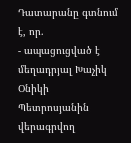Դատարանը գտնում է, որ.
- ապացուցված է մեղադրյալ Խաչիկ Օնիկի Պետրոսյանին վերագրվող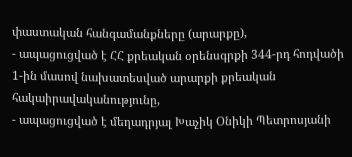փաստական հանգամանքները (արարքը),
- ապացուցված է ՀՀ քրեական օրենսգրքի 344-րդ հոդվածի 1-ին մասով նախատեսված արարքի քրեական հակաիրավականությունը,
- ապացուցված է մեղադրյալ Խաչիկ Օնիկի Պետրոսյանի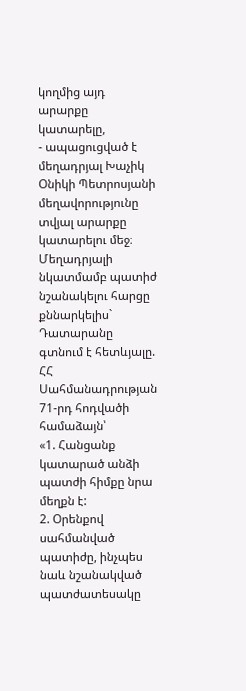կողմից այդ արարքը կատարելը,
- ապացուցված է մեղադրյալ Խաչիկ Օնիկի Պետրոսյանի մեղավորությունը տվյալ արարքը կատարելու մեջ։
Մեղադրյալի նկատմամբ պատիժ նշանակելու հարցը քննարկելիս` Դատարանը գտնում է հետևյալը.
ՀՀ Սահմանադրության 71-րդ հոդվածի համաձայն՝
«1. Հանցանք կատարած անձի պատժի հիմքը նրա մեղքն է:
2. Օրենքով սահմանված պատիժը, ինչպես նաև նշանակված պատժատեսակը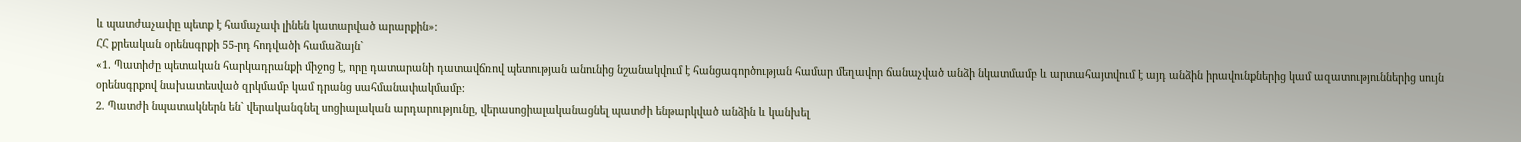և պատժաչափը պետք է համաչափ լինեն կատարված արարքին»:
ՀՀ քրեական օրենսգրքի 55-րդ հոդվածի համաձայն`
«1. Պատիժը պետական հարկադրանքի միջոց է, որը դատարանի դատավճռով պետության անունից նշանակվում է հանցագործության համար մեղավոր ճանաչված անձի նկատմամբ և արտահայտվում է այդ անձին իրավունքներից կամ ազատություններից սույն օրենսգրքով նախատեսված զրկմամբ կամ դրանց սահմանափակմամբ:
2. Պատժի նպատակներն են` վերականգնել սոցիալական արդարությունը, վերասոցիալականացնել պատժի ենթարկված անձին և կանխել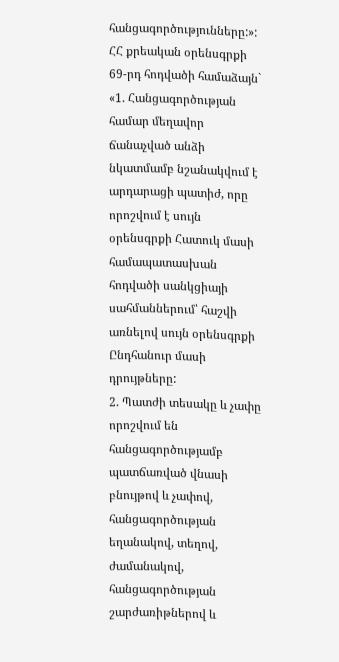հանցագործությունները:»:
ՀՀ քրեական օրենսգրքի 69-րդ հոդվածի համաձայն`
«1. Հանցագործության համար մեղավոր ճանաչված անձի նկատմամբ նշանակվում է արդարացի պատիժ, որը որոշվում է սույն օրենսգրքի Հատուկ մասի համապատասխան հոդվածի սանկցիայի սահմաններում՝ հաշվի առնելով սույն օրենսգրքի Ընդհանուր մասի դրույթները:
2. Պատժի տեսակը և չափը որոշվում են հանցագործությամբ պատճառված վնասի բնույթով և չափով, հանցագործության եղանակով, տեղով, ժամանակով, հանցագործության շարժառիթներով և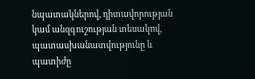նպատակներով, դիտավորության կամ անզգուշության տեսակով, պատասխանատվությունը և պատիժը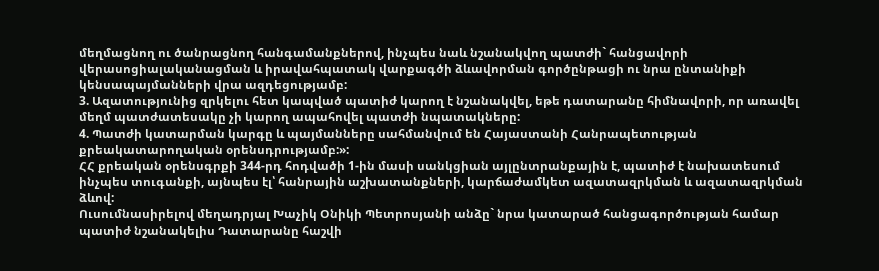մեղմացնող ու ծանրացնող հանգամանքներով, ինչպես նաև նշանակվող պատժի` հանցավորի վերասոցիալականացման և իրավահպատակ վարքագծի ձևավորման գործընթացի ու նրա ընտանիքի կենսապայմանների վրա ազդեցությամբ:
3. Ազատությունից զրկելու հետ կապված պատիժ կարող է նշանակվել, եթե դատարանը հիմնավորի, որ առավել մեղմ պատժատեսակը չի կարող ապահովել պատժի նպատակները:
4. Պատժի կատարման կարգը և պայմանները սահմանվում են Հայաստանի Հանրապետության քրեակատարողական օրենսդրությամբ:»:
ՀՀ քրեական օրենսգրքի 344-րդ հոդվածի 1-ին մասի սանկցիան այլընտրանքային է, պատիժ է նախատեսում ինչպես տուգանքի, այնպես էլ՝ հանրային աշխատանքների, կարճաժամկետ ազատազրկման և ազատազրկման ձևով:
Ուսումնասիրելով մեղադրյալ Խաչիկ Օնիկի Պետրոսյանի անձը` նրա կատարած հանցագործության համար պատիժ նշանակելիս Դատարանը հաշվի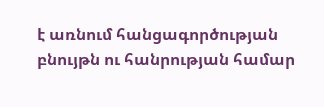է առնում հանցագործության բնույթն ու հանրության համար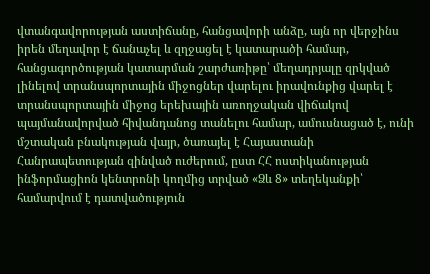վտանգավորության աստիճանը, հանցավորի անձը, այն որ վերջինս իրեն մեղավոր է ճանաչել և զղջացել է կատարածի համար, հանցագործության կատարման շարժառիթը՝ մեղադրյալը զրկված լինելով տրանսպորտային միջոցներ վարելու իրավունքից վարել է տրանսպորտային միջոց երեխային առողջական վիճակով պայմանավորված հիվանդանոց տանելու համար, ամուսնացած է, ունի մշտական բնակության վայր, ծառայել է Հայաստանի Հանրապետության զինված ուժերում, ըստ ՀՀ ոստիկանության ինֆորմացիոն կենտրոնի կողմից տրված «Ձև 8» տեղեկանքի՝ համարվում է դատվածություն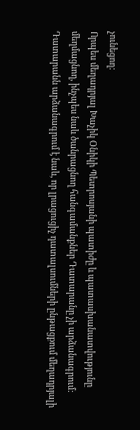չունեցող:
Որպես մեղադրյալ Խաչիկ Օնիկի Պետրոսյանի պատիժը և պատասխանատվությունը մեղմացնող, ինչպես նաև ծանրացնող հանգամանքներ Դատարանը չի արձանագրում:
Դատարանն արձանագրում է նաև, որ լրացուցիչ դատալսումների ընթացքում մեղադրյալի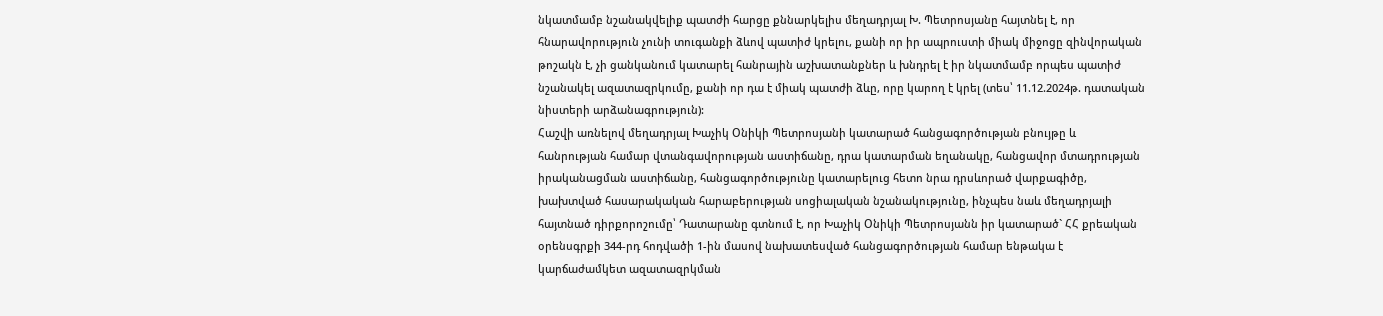նկատմամբ նշանակվելիք պատժի հարցը քննարկելիս մեղադրյալ Խ. Պետրոսյանը հայտնել է, որ հնարավորություն չունի տուգանքի ձևով պատիժ կրելու, քանի որ իր ապրուստի միակ միջոցը զինվորական թոշակն է, չի ցանկանում կատարել հանրային աշխատանքներ և խնդրել է իր նկատմամբ որպես պատիժ նշանակել ազատազրկումը, քանի որ դա է միակ պատժի ձևը, որը կարող է կրել (տես՝ 11.12.2024թ. դատական նիստերի արձանագրություն):
Հաշվի առնելով մեղադրյալ Խաչիկ Օնիկի Պետրոսյանի կատարած հանցագործության բնույթը և հանրության համար վտանգավորության աստիճանը, դրա կատարման եղանակը, հանցավոր մտադրության իրականացման աստիճանը, հանցագործությունը կատարելուց հետո նրա դրսևորած վարքագիծը, խախտված հասարակական հարաբերության սոցիալական նշանակությունը, ինչպես նաև մեղադրյալի հայտնած դիրքորոշումը՝ Դատարանը գտնում է, որ Խաչիկ Օնիկի Պետրոսյանն իր կատարած` ՀՀ քրեական օրենսգրքի 344-րդ հոդվածի 1-ին մասով նախատեսված հանցագործության համար ենթակա է կարճաժամկետ ազատազրկման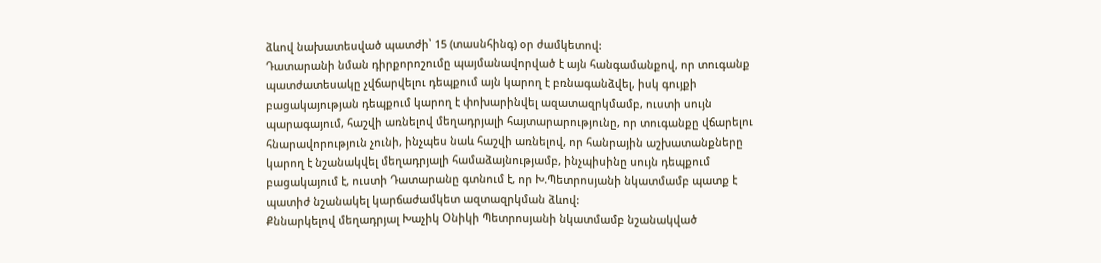ձևով նախատեսված պատժի՝ 15 (տասնհինգ) օր ժամկետով:
Դատարանի նման դիրքորոշումը պայմանավորված է այն հանգամանքով, որ տուգանք պատժատեսակը չվճարվելու դեպքում այն կարող է բռնագանձվել, իսկ գույքի բացակայության դեպքում կարող է փոխարինվել ազատազրկմամբ, ուստի սույն պարագայում, հաշվի առնելով մեղադրյալի հայտարարությունը, որ տուգանքը վճարելու հնարավորություն չունի, ինչպես նաև հաշվի առնելով, որ հանրային աշխատանքները կարող է նշանակվել մեղադրյալի համաձայնությամբ, ինչպիսինը սույն դեպքում բացակայում է, ուստի Դատարանը գտնում է, որ Խ.Պետրոսյանի նկատմամբ պատք է պատիժ նշանակել կարճաժամկետ ազտազրկման ձևով:
Քննարկելով մեղադրյալ Խաչիկ Օնիկի Պետրոսյանի նկատմամբ նշանակված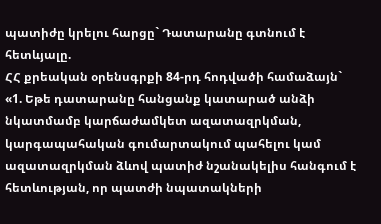պատիժը կրելու հարցը` Դատարանը գտնում է հետևյալը.
ՀՀ քրեական օրենսգրքի 84-րդ հոդվածի համաձայն`
«1. Եթե դատարանը հանցանք կատարած անձի նկատմամբ կարճաժամկետ ազատազրկման, կարգապահական գումարտակում պահելու կամ ազատազրկման ձևով պատիժ նշանակելիս հանգում է հետևության, որ պատժի նպատակների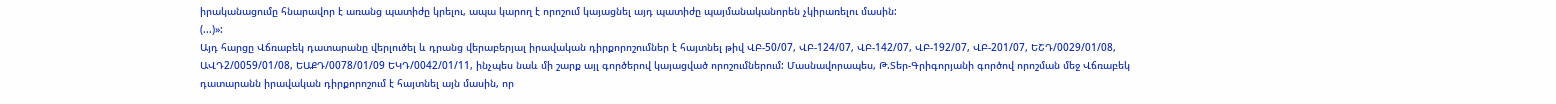իրականացումը հնարավոր է առանց պատիժը կրելու, ապա կարող է որոշում կայացնել այդ պատիժը պայմանականորեն չկիրառելու մասին:
(...)»:
Այդ հարցը Վճռաբեկ դատարանը վերլուծել և դրանց վերաբերյալ իրավական դիրքորոշումներ է հայտնել թիվ ՎԲ-50/07, ՎԲ-124/07, ՎԲ-142/07, ՎԲ-192/07, ՎԲ-201/07, ԵՇԴ/0029/01/08, ԱՎԴ2/0059/01/08, ԵԱՔԴ/0078/01/09 ԵԿԴ/0042/01/11, ինչպես նաև մի շարք այլ գործերով կայացված որոշումներում: Մասնավորապես, Թ.Տեր-Գրիգորյանի գործով որոշման մեջ Վճռաբեկ դատարանն իրավական դիրքորոշում է հայտնել այն մասին, որ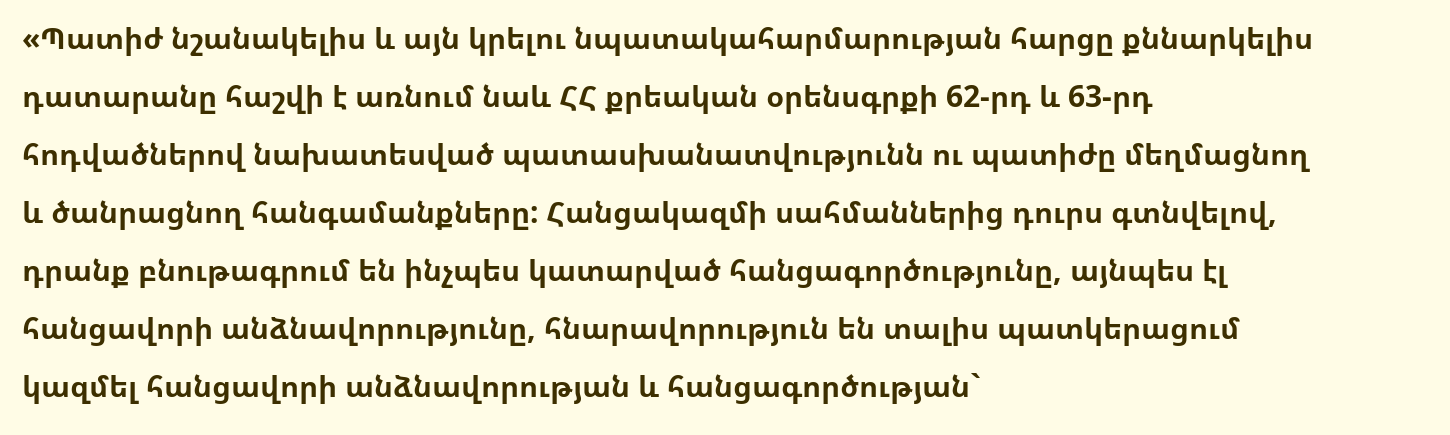«Պատիժ նշանակելիս և այն կրելու նպատակահարմարության հարցը քննարկելիս դատարանը հաշվի է առնում նաև ՀՀ քրեական օրենսգրքի 62-րդ և 63-րդ հոդվածներով նախատեսված պատասխանատվությունն ու պատիժը մեղմացնող և ծանրացնող հանգամանքները: Հանցակազմի սահմաններից դուրս գտնվելով, դրանք բնութագրում են ինչպես կատարված հանցագործությունը, այնպես էլ հանցավորի անձնավորությունը, հնարավորություն են տալիս պատկերացում կազմել հանցավորի անձնավորության և հանցագործության`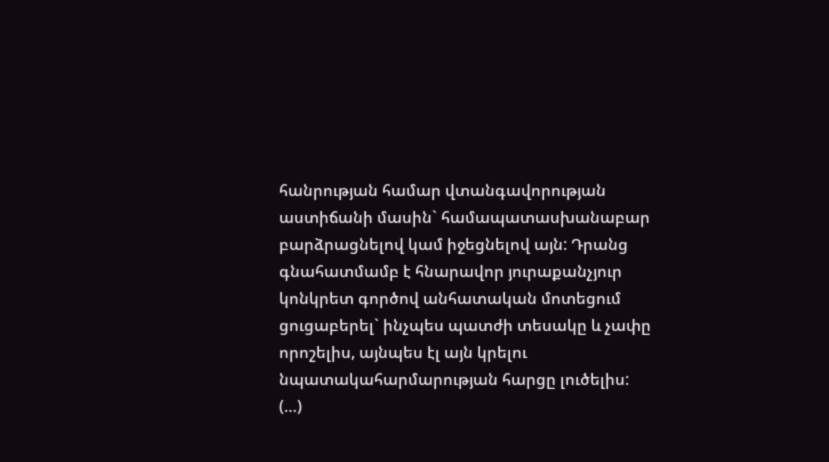հանրության համար վտանգավորության աստիճանի մասին` համապատասխանաբար բարձրացնելով կամ իջեցնելով այն: Դրանց գնահատմամբ է հնարավոր յուրաքանչյուր կոնկրետ գործով անհատական մոտեցում ցուցաբերել` ինչպես պատժի տեսակը և չափը որոշելիս, այնպես էլ այն կրելու նպատակահարմարության հարցը լուծելիս:
(…)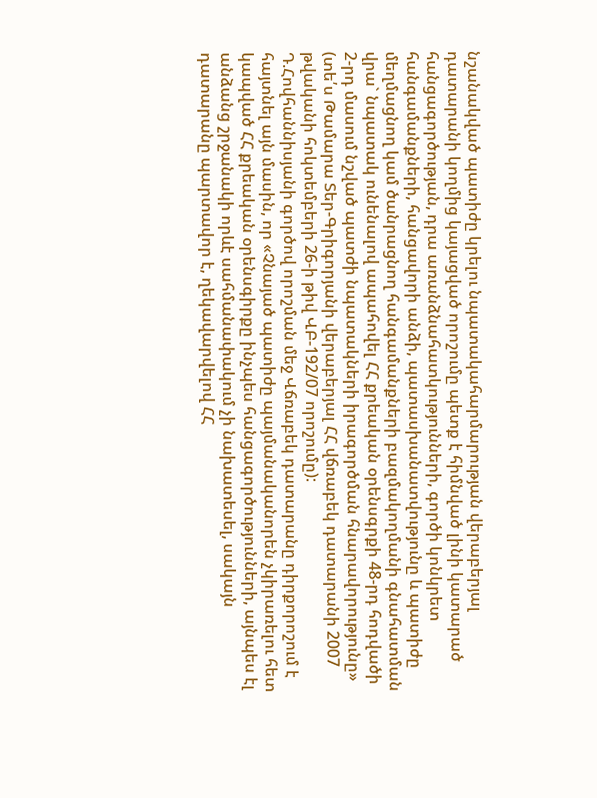նշանակված պատիժը կրելու նպատակահարմարության վերաբերյալ դատարանի կողմից կայացված որոշումը պետք է հիմնված լինի կատարած հանցագործության, դրա առանձնահատկությունների, գործի կոնկրետ հանգամանքների, հանցավորի անձի, պատասխանատվությունը և պատիժը մեղմացնող կամ ծանրացնող հանգամանքների բազմակողմանի գնահատման վրա` նպատակ ունենալով ապահովել ՀՀ քրեական օրենսգրքի 48-րդ հոդվածի 2-րդ մասում նշված պատժի նպատակների իրագործման հնարավորությունը» (տե՛ս Թամարա Տեր-Գրիգորյանի վերաբերյալ ՀՀ վճռաբեկ դատարանի 2007 թվականի հոկտեմբերի 26-ի թիվ ՎԲ-192/07 որոշումը):
Դ.Հովհաննիսյանի գործով որոշման մեջ Վճռաբեկ դատարանը դիրքորոշում է հայտնել այն մասին, որ «Չնայած պատիժը պայմանականորեն չկիրառելու հետ կապված ՀՀ քրեական օրենսգիրքը ինչպես հանցագործությունների, այնպես էլ անձանց շրջանակի որևէ սահմանափակում չի նախատեսել, սակայն դատարանը պարտավոր է, ղեկավարվելով ՀՀ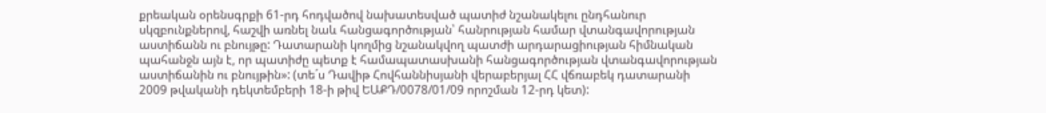քրեական օրենսգրքի 61-րդ հոդվածով նախատեսված պատիժ նշանակելու ընդհանուր սկզբունքներով, հաշվի առնել նաև հանցագործության՝ հանրության համար վտանգավորության աստիճանն ու բնույթը: Դատարանի կողմից նշանակվող պատժի արդարացիության հիմնական պահանջն այն է, որ պատիժը պետք է համապատասխանի հանցագործության վտանգավորության աստիճանին ու բնույթին»: (տե´ս Դավիթ Հովհաննիսյանի վերաբերյալ ՀՀ վճռաբեկ դատարանի 2009 թվականի դեկտեմբերի 18-ի թիվ ԵԱՔԴ/0078/01/09 որոշման 12-րդ կետ):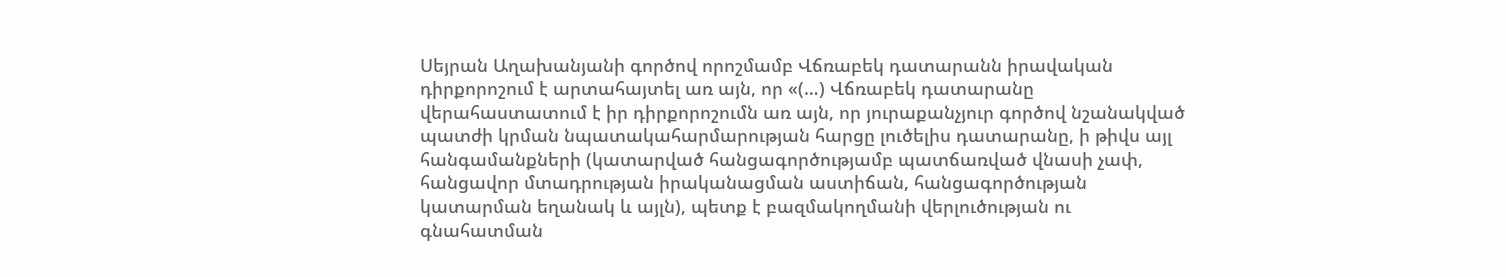Սեյրան Աղախանյանի գործով որոշմամբ Վճռաբեկ դատարանն իրավական դիրքորոշում է արտահայտել առ այն, որ «(…) Վճռաբեկ դատարանը վերահաստատում է իր դիրքորոշումն առ այն, որ յուրաքանչյուր գործով նշանակված պատժի կրման նպատակահարմարության հարցը լուծելիս դատարանը, ի թիվս այլ հանգամանքների (կատարված հանցագործությամբ պատճառված վնասի չափ, հանցավոր մտադրության իրականացման աստիճան, հանցագործության կատարման եղանակ և այլն), պետք է բազմակողմանի վերլուծության ու գնահատման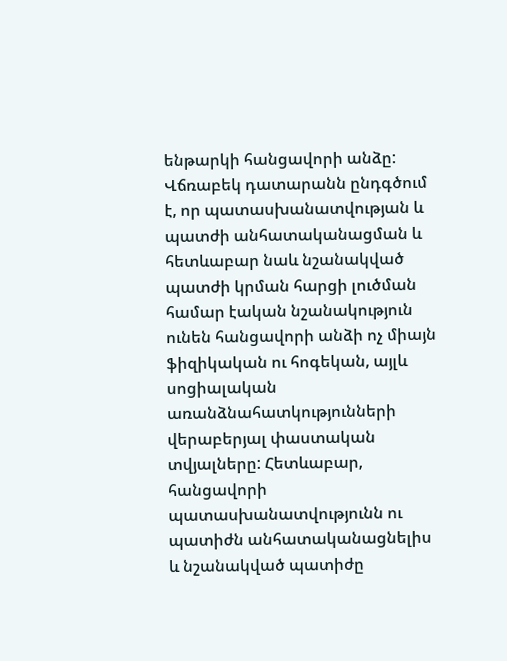ենթարկի հանցավորի անձը:
Վճռաբեկ դատարանն ընդգծում է, որ պատասխանատվության և պատժի անհատականացման և հետևաբար նաև նշանակված պատժի կրման հարցի լուծման համար էական նշանակություն ունեն հանցավորի անձի ոչ միայն ֆիզիկական ու հոգեկան, այլև սոցիալական առանձնահատկությունների վերաբերյալ փաստական տվյալները: Հետևաբար, հանցավորի պատասխանատվությունն ու պատիժն անհատականացնելիս և նշանակված պատիժը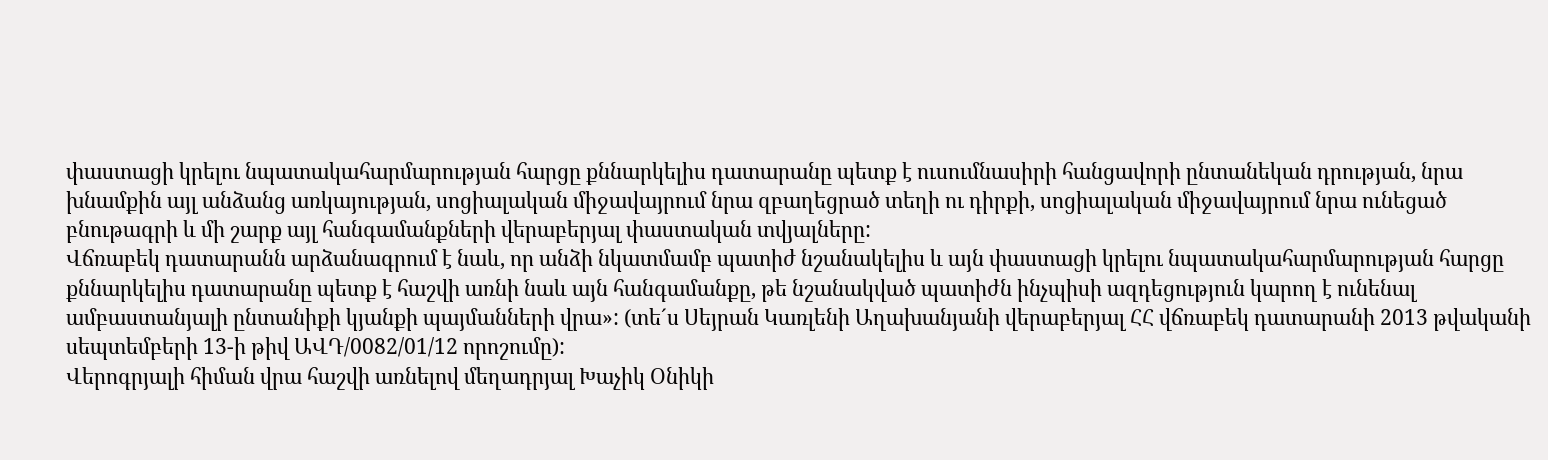փաստացի կրելու նպատակահարմարության հարցը քննարկելիս դատարանը պետք է ուսումնասիրի հանցավորի ընտանեկան դրության, նրա խնամքին այլ անձանց առկայության, սոցիալական միջավայրում նրա զբաղեցրած տեղի ու դիրքի, սոցիալական միջավայրում նրա ունեցած բնութագրի և մի շարք այլ հանգամանքների վերաբերյալ փաստական տվյալները:
Վճռաբեկ դատարանն արձանագրում է նաև, որ անձի նկատմամբ պատիժ նշանակելիս և այն փաստացի կրելու նպատակահարմարության հարցը քննարկելիս դատարանը պետք է հաշվի առնի նաև այն հանգամանքը, թե նշանակված պատիժն ինչպիսի ազդեցություն կարող է ունենալ ամբաստանյալի ընտանիքի կյանքի պայմանների վրա»: (տե´ս Սեյրան Կառլենի Աղախանյանի վերաբերյալ ՀՀ վճռաբեկ դատարանի 2013 թվականի սեպտեմբերի 13-ի թիվ ԱՎԴ/0082/01/12 որոշումը):
Վերոգրյալի հիման վրա հաշվի առնելով մեղադրյալ Խաչիկ Օնիկի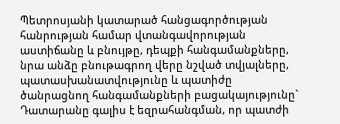Պետրոսյանի կատարած հանցագործության հանրության համար վտանգավորության աստիճանը և բնույթը, դեպքի հանգամանքները, նրա անձը բնութագրող վերը նշված տվյալները, պատասխանատվությունը և պատիժը ծանրացնող հանգամանքների բացակայությունը` Դատարանը գալիս է եզրահանգման, որ պատժի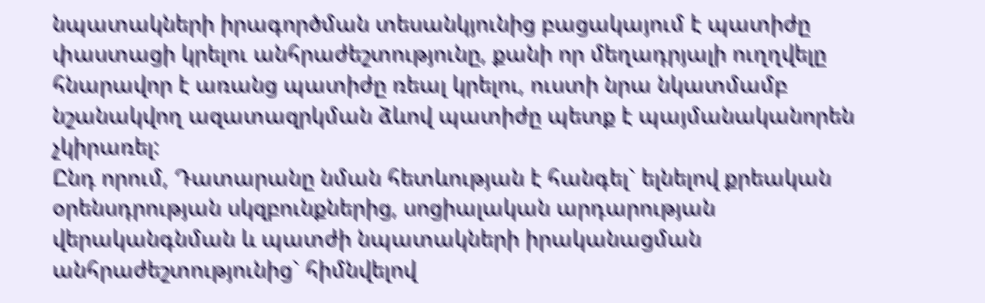նպատակների իրագործման տեսանկյունից բացակայում է պատիժը փաստացի կրելու անհրաժեշտությունը, քանի որ մեղադրյալի ուղղվելը հնարավոր է առանց պատիժը ռեալ կրելու, ուստի նրա նկատմամբ նշանակվող ազատազրկման ձևով պատիժը պետք է պայմանականորեն չկիրառել:
Ընդ որում, Դատարանը նման հետևության է հանգել` ելնելով քրեական օրենսդրության սկզբունքներից, սոցիալական արդարության վերականգնման և պատժի նպատակների իրականացման անհրաժեշտությունից` հիմնվելով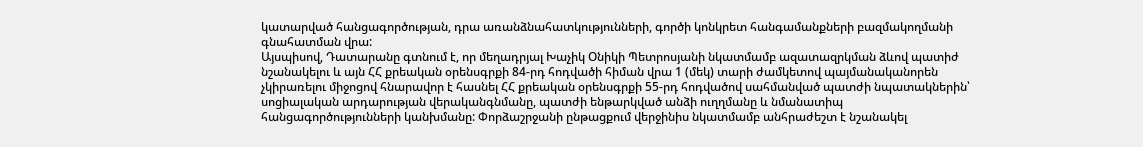կատարված հանցագործության, դրա առանձնահատկությունների, գործի կոնկրետ հանգամանքների բազմակողմանի գնահատման վրա:
Այսպիսով, Դատարանը գտնում է, որ մեղադրյալ Խաչիկ Օնիկի Պետրոսյանի նկատմամբ ազատազրկման ձևով պատիժ նշանակելու և այն ՀՀ քրեական օրենսգրքի 84-րդ հոդվածի հիման վրա 1 (մեկ) տարի ժամկետով պայմանականորեն չկիրառելու միջոցով հնարավոր է հասնել ՀՀ քրեական օրենսգրքի 55-րդ հոդվածով սահմանված պատժի նպատակներին՝ սոցիալական արդարության վերականգնմանը, պատժի ենթարկված անձի ուղղմանը և նմանատիպ հանցագործությունների կանխմանը: Փորձաշրջանի ընթացքում վերջինիս նկատմամբ անհրաժեշտ է նշանակել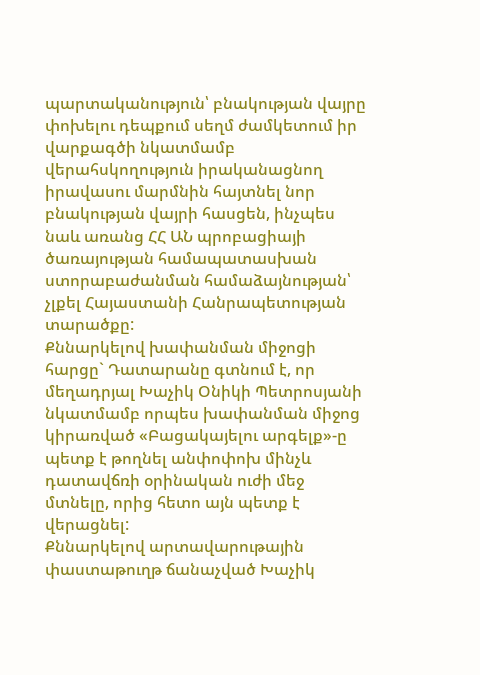պարտականություն՝ բնակության վայրը փոխելու դեպքում սեղմ ժամկետում իր վարքագծի նկատմամբ վերահսկողություն իրականացնող իրավասու մարմնին հայտնել նոր բնակության վայրի հասցեն, ինչպես նաև առանց ՀՀ ԱՆ պրոբացիայի ծառայության համապատասխան ստորաբաժանման համաձայնության՝ չլքել Հայաստանի Հանրապետության տարածքը:
Քննարկելով խափանման միջոցի հարցը` Դատարանը գտնում է, որ մեղադրյալ Խաչիկ Օնիկի Պետրոսյանի նկատմամբ որպես խափանման միջոց կիրառված «Բացակայելու արգելք»-ը պետք է թողնել անփոփոխ մինչև դատավճռի օրինական ուժի մեջ մտնելը, որից հետո այն պետք է վերացնել:
Քննարկելով արտավարութային փաստաթուղթ ճանաչված Խաչիկ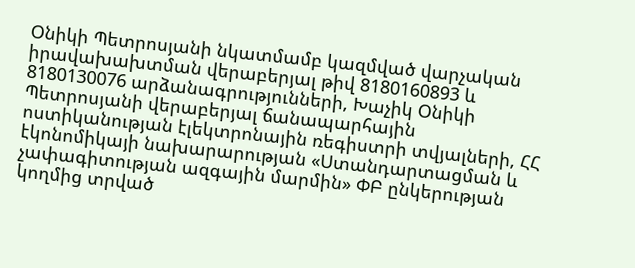Օնիկի Պետրոսյանի նկատմամբ կազմված վարչական իրավախախտման վերաբերյալ թիվ 8180160893 և 8180130076 արձանագրությունների, Խաչիկ Օնիկի Պետրոսյանի վերաբերյալ ճանապարհային ոստիկանության էլեկտրոնային ռեգիստրի տվյալների, ՀՀ էկոնոմիկայի նախարարության «Ստանդարտացման և չափագիտության ազգային մարմին» ՓԲ ընկերության կողմից տրված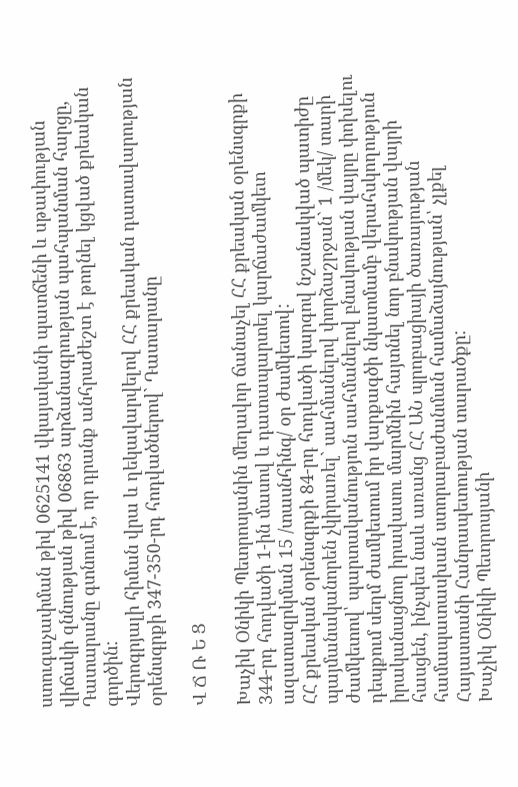ստուգաչափման թիվ 0625141 վկայականի պատճենի և սթափության վիճակի զննության թիվ 06863 արձանագրության պահպանման հարցը, Դատարանը գտնում է, որ դրանք անհրաժեշտ է թողնել կցված քրեական գործին:
Վերոգրյալի հիման վրա և ղեկավարվելով ՀՀ քրեական դատավարության օրենսգրքի 347-350-րդ հոդվածներով` Դատարանը

Վ Ճ Ռ Ե Ց

Խաչիկ Օնիկի Պետրոսյանին մեղավոր ճանաչել ՀՀ քրեական օրենսգրքի 344-րդ հոդվածի 1-ին մասով և դատապարտել կարճաժամկետ ազատազրկման 15 /տասնհինգ/ օր ժամկետով:
ՀՀ քրեական օրենսգրքի 84-րդ հոդվածի կարգով նշանակված պատիժը պայմանականորեն չկիրառել` սահմանելով փորձաշրջան` 1 /մեկ/ տարի ժամկետով՝ պարտականություն սահմանելով բնակության վայրը փոխելու դեպքում սեղմ ժամկետում իր վարքագծի նկատմամբ վերահսկողություն իրականացնող իրավասու մարմնին հայտնել նոր բնակության վայրի հասցեն, ինչպես նաև առանց ՀՀ ԱՆ պրոբացիայի ծառայության համապատասխան ստորաբաժանման համաձայնության՝ չլքել Հայաստանի Հանրապետության տարածքը:
Խաչիկ Օնիկի Պետրոսյանի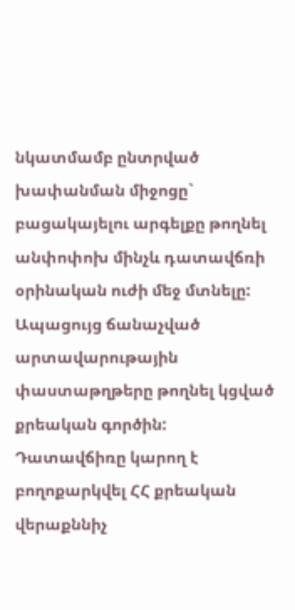նկատմամբ ընտրված խափանման միջոցը` բացակայելու արգելքը թողնել անփոփոխ մինչև դատավճռի օրինական ուժի մեջ մտնելը:
Ապացույց ճանաչված արտավարութային փաստաթղթերը թողնել կցված քրեական գործին:
Դատավճիռը կարող է բողոքարկվել ՀՀ քրեական վերաքննիչ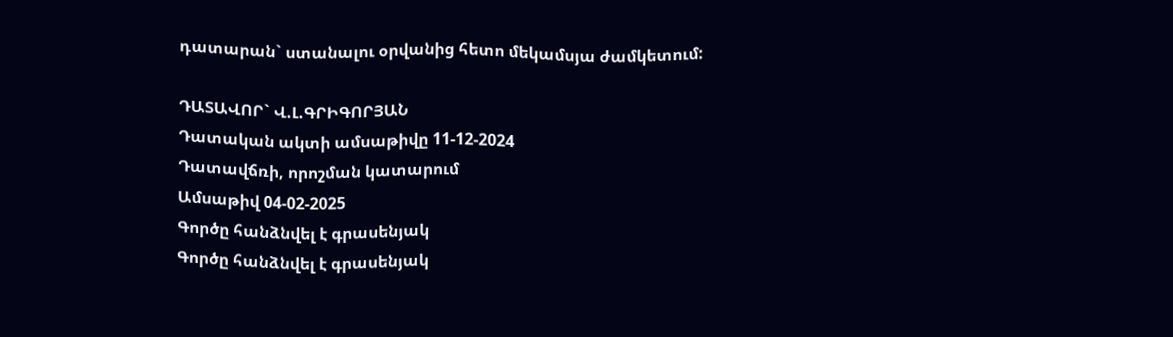դատարան` ստանալու օրվանից հետո մեկամսյա ժամկետում:

ԴԱՏԱՎՈՐ` Վ.Լ.ԳՐԻԳՈՐՅԱՆ
Դատական ակտի ամսաթիվը 11-12-2024
Դատավճռի, որոշման կատարում
Ամսաթիվ 04-02-2025
Գործը հանձնվել է գրասենյակ
Գործը հանձնվել է գրասենյակ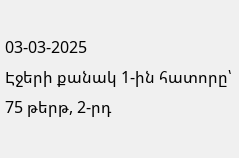03-03-2025
Էջերի քանակ 1-ին հատորը՝ 75 թերթ, 2-րդ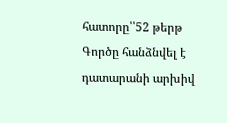հատորը՝՝52 թերթ
Գործը հանձնվել է դատարանի արխիվ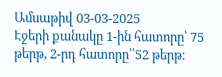Ամսաթիվ 03-03-2025
Էջերի քանակը 1-ին հատորը՝ 75 թերթ, 2-րդ հատորը՝՝52 թերթ։